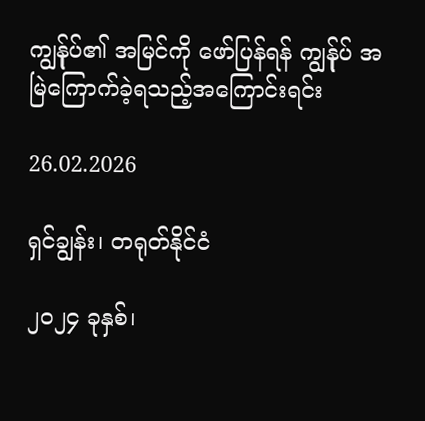ကျွန်ုပ်၏ အမြင်ကို ဖော်ပြန်ရန် ကျွန်ုပ် အမြဲကြောက်ခဲ့ရသည့်အကြောင်းရင်း

26.02.2026

ရှင်ချွန်း၊ တရုတ်နိုင်ငံ

၂၀၂၄ ခုနှစ်၊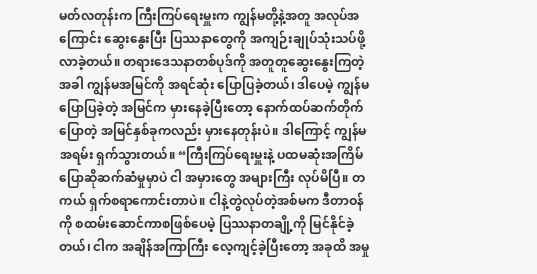မတ်လတုန်းက ကြီးကြပ်ရေးမှူးက ကျွန်မတို့နဲ့အတူ အလုပ်အကြောင်း ဆွေးနွေးပြီး ပြဿနာတွေကို အကျဉ်းချုပ်သုံးသပ်ဖို့ လာခဲ့တယ်။ တရားဒေသနာတစ်ပုဒ်ကို အတူတူဆွေးနွေးကြတဲ့အခါ ကျွန်မအမြင်ကို အရင်ဆုံး ပြောပြခဲ့တယ်၊ ဒါပေမဲ့ ကျွန်မပြောပြခဲ့တဲ့ အမြင်က မှားနေခဲ့ပြီးတော့ နောက်ထပ်ဆက်တိုက်ပြောတဲ့ အမြင်နှစ်ခုကလည်း မှားနေတုန်းပဲ။ ဒါကြောင့် ကျွန်မ အရမ်း ရှက်သွားတယ်။ “ကြီးကြပ်ရေးမှူးနဲ့ ပထမဆုံးအကြိမ် ပြောဆိုဆက်ဆံမှုမှာပဲ ငါ အမှားတွေ အများကြီး လုပ်မိပြီ။ တကယ် ရှက်စရာကောင်းတာပဲ။ ငါနဲ့တွဲလုပ်တဲ့အစ်မက ဒီတာဝန်ကို စထမ်းဆောင်ကာစဖြစ်ပေမဲ့ ပြဿနာတချို့ကို မြင်နိုင်ခဲ့တယ်၊ ငါက အချိန်အကြာကြီး လေ့ကျင့်ခဲ့ပြီးတော့ အခုထိ အမှု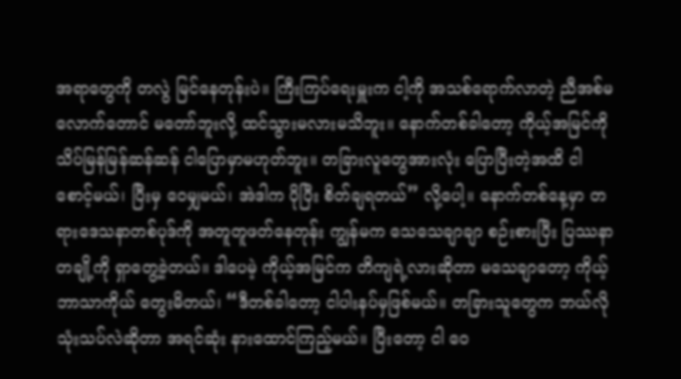အရာတွေကို တလွဲ မြင်နေတုန်းပဲ။ ကြီးကြပ်ရေးမှူးက ငါ့ကို အသစ်ရောက်လာတဲ့ ညီအစ်မလောက်တောင် မတော်ဘူးလို့ ထင်သွားမလားမသိဘူး။ နောက်တစ်ခါတော့ ကိုယ့်အမြင်ကို သိပ်မြန်မြန်ဆန်ဆန် ငါပြောမှာမဟုတ်ဘူး။ တခြားလူတွေအားလုံး ပြောပြီးတဲ့အထိ ငါစောင့်မယ်၊ ပြီးမှ ဝေမျှမယ်၊ အဲဒါက ပိုပြီး စိတ်ချရတယ်” လို့ပေါ့။ နောက်တစ်နေ့မှာ တရားဒေသနာတစ်ပုဒ်ကို အတူတူဖတ်နေတုန်း ကျွန်မက သေသေချာချာ စဉ်းစားပြီး ပြဿနာတချို့ကို ရှာတွေ့ခဲ့တယ်။ ဒါပေမဲ့ ကိုယ့်အမြင်က တိကျရဲ့လားဆိုတာ မသေချာတော့ ကိုယ့်ဘာသာကိုယ် တွေးမိတယ်၊ “ဒီတစ်ခါတော့ ငါပါးနပ်မှဖြစ်မယ်။ တခြားသူတွေက ဘယ်လိုသုံးသပ်လဲဆိုတာ အရင်ဆုံး နားထောင်ကြည့်မယ်။ ပြီးတော့ ငါ ဝေ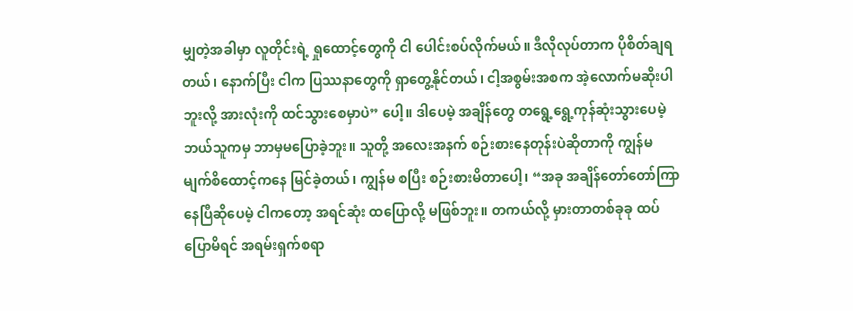မျှတဲ့အခါမှာ လူတိုင်းရဲ့ ရှုထောင့်တွေကို ငါ ပေါင်းစပ်လိုက်မယ်။ ဒီလိုလုပ်တာက ပိုစိတ်ချရတယ်၊ နောက်ပြီး ငါက ပြဿနာတွေကို ရှာတွေ့နိုင်တယ်၊ ငါ့အစွမ်းအစက အဲ့လောက်မဆိုးပါဘူးလို့ အားလုံးကို ထင်သွားစေမှာပဲ” ပေါ့။ ဒါပေမဲ့ အချိန်တွေ တရွေ့ရွေ့ကုန်ဆုံးသွားပေမဲ့ ဘယ်သူကမှ ဘာမှမပြောခဲ့ဘူး။ သူတို့ အလေးအနက် စဉ်းစားနေတုန်းပဲဆိုတာကို ကျွန်မ မျက်စိထောင့်ကနေ မြင်ခဲ့တယ်၊ ကျွန်မ စပြီး စဉ်းစားမိတာပေါ့၊ “အခု အချိန်တော်တော်ကြာနေပြီဆိုပေမဲ့ ငါကတော့ အရင်ဆုံး ထပြောလို့ မဖြစ်ဘူး။ တကယ်လို့ မှားတာတစ်ခုခု ထပ်ပြောမိရင် အရမ်းရှက်စရာ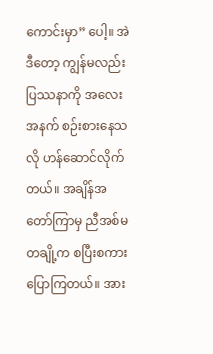ကောင်းမှာ” ပေါ့။ အဲဒီတော့ ကျွန်မလည်း ပြဿနာကို အလေးအနက် စဉ်းစားနေသလို ဟန်ဆောင်လိုက်တယ်။ အချိန်အတော်ကြာမှ ညီအစ်မတချို့က စပြီးစကားပြောကြတယ်။ အား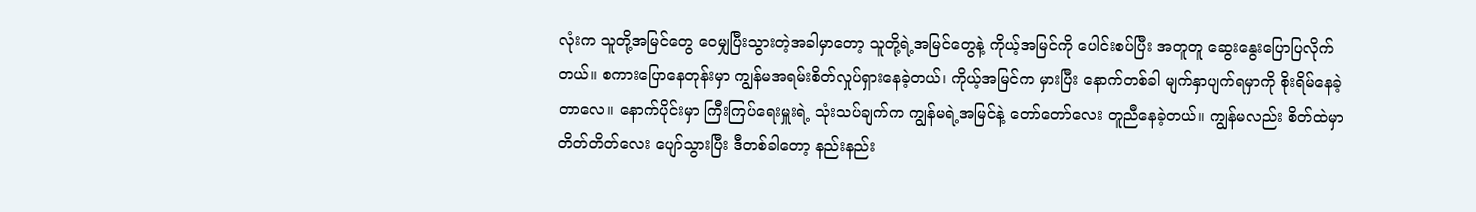လုံးက သူတို့အမြင်တွေ ဝေမျှပြီးသွားတဲ့အခါမှာတော့ သူတို့ရဲ့အမြင်တွေနဲ့ ကိုယ့်အမြင်ကို ပေါင်းစပ်ပြီး အတူတူ ဆွေးနွေးပြောပြလိုက်တယ်။ စကားပြောနေတုန်းမှာ ကျွန်မအရမ်းစိတ်လှုပ်ရှားနေခဲ့တယ်၊ ကိုယ့်အမြင်က မှားပြီး နောက်တစ်ခါ မျက်နှာပျက်ရမှာကို စိုးရိမ်နေခဲ့တာလေ။ နောက်ပိုင်းမှာ ကြီးကြပ်ရေးမှူးရဲ့ သုံးသပ်ချက်က ကျွန်မရဲ့အမြင်နဲ့ တော်တော်လေး တူညီနေခဲ့တယ်။ ကျွန်မလည်း စိတ်ထဲမှာ တိတ်တိတ်လေး ပျော်သွားပြီး ဒီတစ်ခါတော့ နည်းနည်း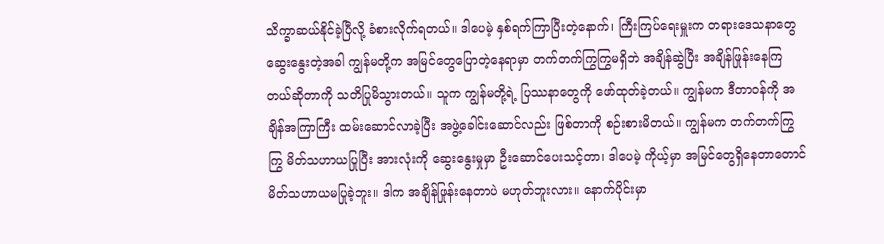သိက္ခာဆယ်နိုင်ခဲ့ပြီလို့ ခံစားလိုက်ရတယ်။ ဒါပေမဲ့ နှစ်ရက်ကြာပြီးတဲ့နောက်၊ ကြီးကြပ်ရေးမှူးက တရားဒေသနာတွေ ဆွေးနွေးတဲ့အခါ ကျွန်မတို့က အမြင်တွေပြောတဲ့နေရာမှာ တက်တက်ကြွကြွမရှိဘဲ အချိန်ဆွဲပြီး အချိန်ဖြုန်းနေကြတယ်ဆိုတာကို သတိပြုမိသွားတယ်။ သူက ကျွန်မတို့ရဲ့ ပြဿနာတွေကို ဖော်ထုတ်ခဲ့တယ်။ ကျွန်မက ဒီတာဝန်ကို အချိန်အကြာကြီး ထမ်းဆောင်လာခဲ့ပြီး အဖွဲ့ခေါင်းဆောင်လည်း ဖြစ်တာကို စဉ်းစားမိတယ်။ ကျွန်မက တက်တက်ကြွကြွ မိတ်သဟာယပြုပြီး အားလုံးကို ဆွေးနွေးမှုမှာ ဦးဆောင်ပေးသင့်တာ၊ ဒါပေမဲ့ ကိုယ့်မှာ အမြင်တွေရှိနေတာတောင် မိတ်သဟာယမပြုခဲ့ဘူး။ ဒါက အချိန်ဖြုန်းနေတာပဲ မဟုတ်ဘူးလား။ နောက်ပိုင်းမှာ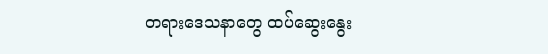တရားဒေသနာတွေ ထပ်ဆွေးနွေး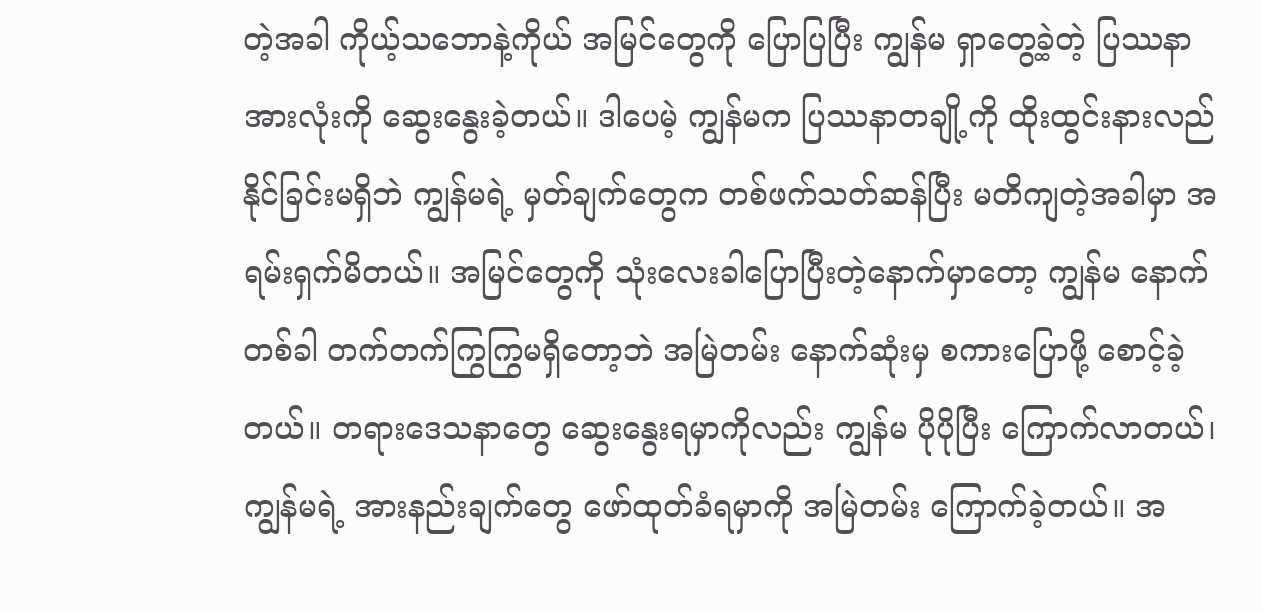တဲ့အခါ ကိုယ့်သဘောနဲ့ကိုယ် အမြင်တွေကို ပြောပြပြီး ကျွန်မ ရှာတွေ့ခဲ့တဲ့ ပြဿနာအားလုံးကို ဆွေးနွေးခဲ့တယ်။ ဒါပေမဲ့ ကျွန်မက ပြဿနာတချို့ကို ထိုးထွင်းနားလည်နိုင်ခြင်းမရှိဘဲ ကျွန်မရဲ့ မှတ်ချက်တွေက တစ်ဖက်သတ်ဆန်ပြီး မတိကျတဲ့အခါမှာ အရမ်းရှက်မိတယ်။ အမြင်တွေကို သုံးလေးခါပြောပြီးတဲ့နောက်မှာတော့ ကျွန်မ နောက်တစ်ခါ တက်တက်ကြွကြွမရှိတော့ဘဲ အမြဲတမ်း နောက်ဆုံးမှ စကားပြောဖို့ စောင့်ခဲ့တယ်။ တရားဒေသနာတွေ ဆွေးနွေးရမှာကိုလည်း ကျွန်မ ပိုပိုပြီး ကြောက်လာတယ်၊ ကျွန်မရဲ့ အားနည်းချက်တွေ ဖော်ထုတ်ခံရမှာကို အမြဲတမ်း ကြောက်ခဲ့တယ်။ အ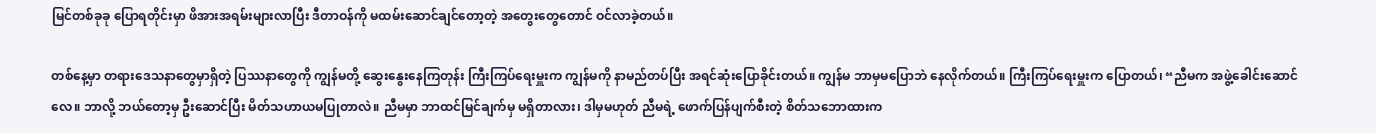မြင်တစ်ခုခု ပြောရတိုင်းမှာ ဖိအားအရမ်းများလာပြီး ဒီတာဝန်ကို မထမ်းဆောင်ချင်တော့တဲ့ အတွေးတွေတောင် ဝင်လာခဲ့တယ်။

တစ်နေ့မှာ တရားဒေသနာတွေမှာရှိတဲ့ ပြဿနာတွေကို ကျွန်မတို့ ဆွေးနွေးနေကြတုန်း ကြီးကြပ်ရေးမှူးက ကျွန်မကို နာမည်တပ်ပြီး အရင်ဆုံးပြောခိုင်းတယ်။ ကျွန်မ ဘာမှမပြောဘဲ နေလိုက်တယ်။ ကြီးကြပ်ရေးမှူးက ပြောတယ်၊ “ညီမက အဖွဲ့ခေါင်းဆောင်လေ။ ဘာလို့ ဘယ်တော့မှ ဦးဆောင်ပြီး မိတ်သဟာယမပြုတာလဲ။ ညီမမှာ ဘာထင်မြင်ချက်မှ မရှိတာလား၊ ဒါမှမဟုတ် ညီမရဲ့ ဖောက်ပြန်ပျက်စီးတဲ့ စိတ်သဘောထားက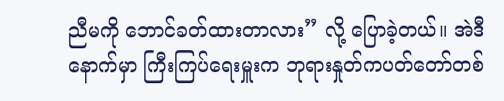ညီမကို ဘောင်ခတ်ထားတာလား” လို့ ပြောခဲ့တယ်။ အဲဒီနောက်မှာ ကြီးကြပ်ရေးမှူးက ဘုရားနှုတ်ကပတ်တော်တစ်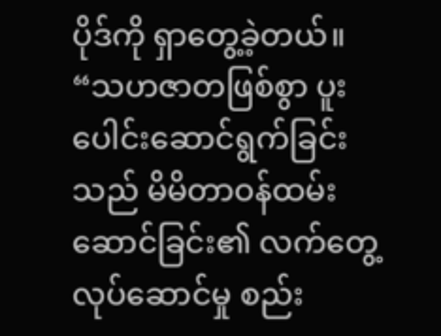ပိုဒ်ကို ရှာတွေ့ခဲ့တယ်။ “သဟဇာတဖြစ်စွာ ပူးပေါင်းဆောင်ရွက်ခြင်းသည် မိမိတာဝန်ထမ်းဆောင်ခြင်း၏ လက်တွေ့လုပ်ဆောင်မှု စည်း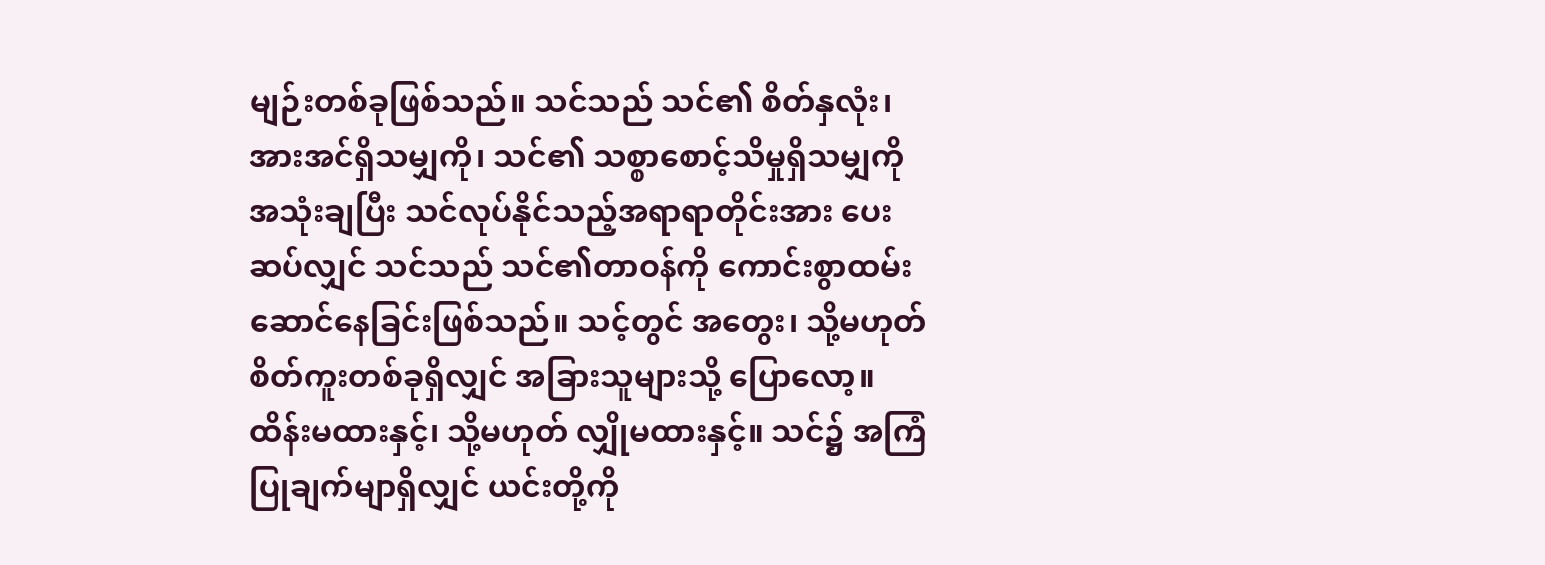မျဉ်းတစ်ခုဖြစ်သည်။ သင်သည် သင်၏ စိတ်နှလုံး၊ အားအင်ရှိသမျှကို၊ သင်၏ သစ္စာစောင့်သိမှုရှိသမျှကို အသုံးချပြီး သင်လုပ်နိုင်သည့်အရာရာတိုင်းအား ပေးဆပ်လျှင် သင်သည် သင်၏တာဝန်ကို ကောင်းစွာထမ်းဆောင်နေခြင်းဖြစ်သည်။ သင့်တွင် အတွေး၊ သို့မဟုတ် စိတ်ကူးတစ်ခုရှိလျှင် အခြားသူများသို့ ပြောလော့။ ထိန်းမထားနှင့်၊ သို့မဟုတ် လျှိုမထားနှင့်။ သင်၌ အကြံပြုချက်မျာရှိလျှင် ယင်းတို့ကို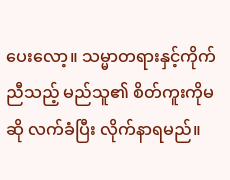ပေးလော့။ သမ္မာတရားနှင့်ကိုက်ညီသည့် မည်သူ၏ စိတ်ကူးကိုမဆို လက်ခံပြီး လိုက်နာရမည်။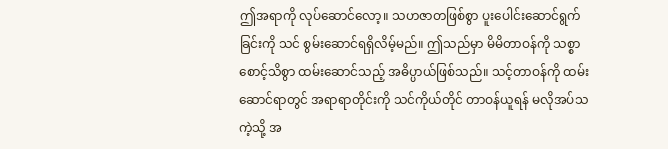ဤအရာကို လုပ်ဆောင်လော့။ သဟဇာတဖြစ်စွာ ပူးပေါင်းဆောင်ရွက်ခြင်းကို သင် စွမ်းဆောင်ရရှိလိမ့်မည်။ ဤသည်မှာ မိမိတာဝန်ကို သစ္စာစောင့်သိစွာ ထမ်းဆောင်သည့် အဓိပ္ပာယ်ဖြစ်သည်။ သင့်တာဝန်ကို ထမ်းဆောင်ရာတွင် အရာရာတိုင်းကို သင်ကိုယ်တိုင် တာဝန်ယူရန် မလိုအပ်သကဲ့သို့ အ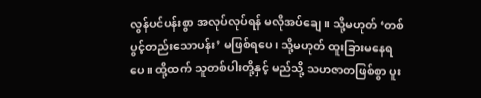လွန်ပင်ပန်းစွာ အလုပ်လုပ်ရန် မလိုအပ်ချေ။ သို့မဟုတ် ‘တစ်ပွင့်တည်းသောပန်း’ မဖြစ်ရပေ၊ သို့မဟုတ် ထူးခြားမနေရပေ။ ထို့ထက် သူတစ်ပါးတို့နှင့် မည်သို့ သဟဇာတဖြစ်စွာ ပူး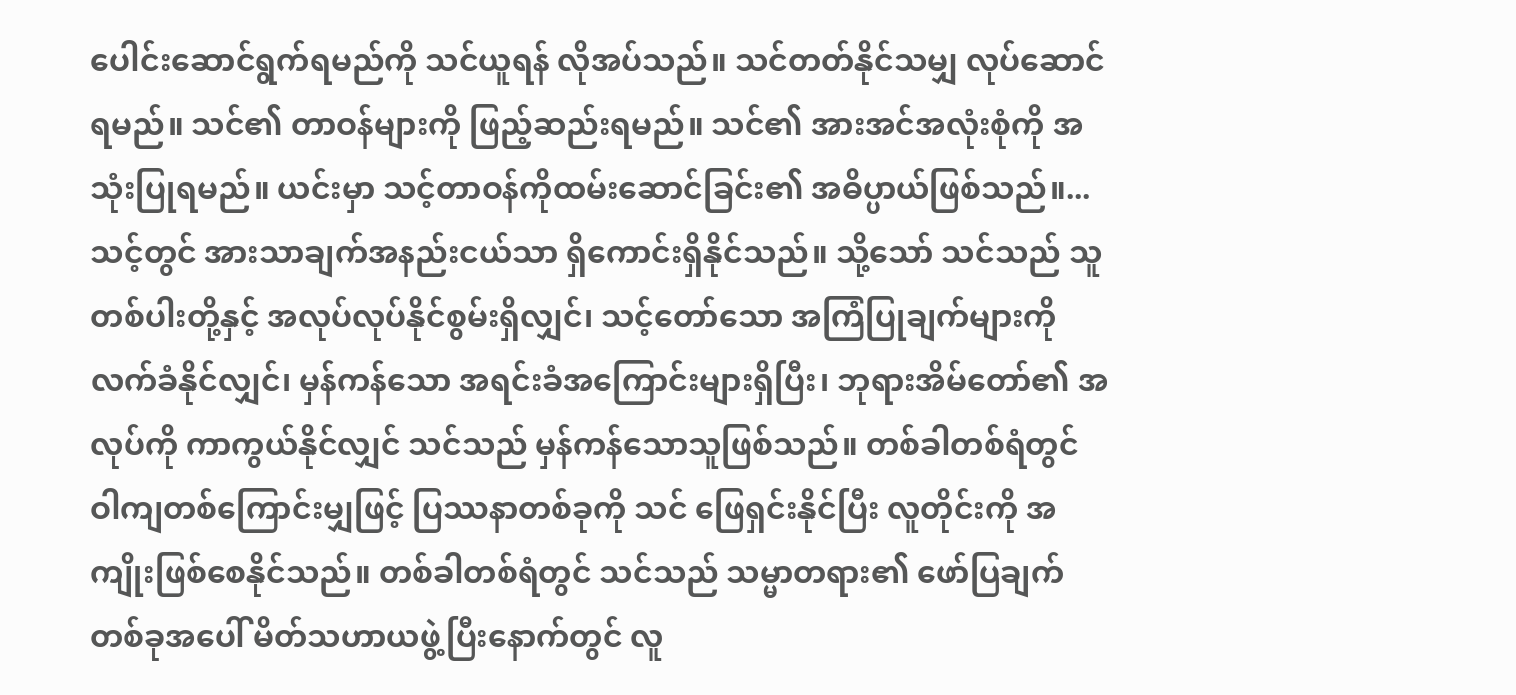ပေါင်းဆောင်ရွက်ရမည်ကို သင်ယူရန် လိုအပ်သည်။ သင်တတ်နိုင်သမျှ လုပ်ဆောင်ရမည်။ သင်၏ တာဝန်များကို ဖြည့်ဆည်းရမည်။ သင်၏ အားအင်အလုံးစုံကို အသုံးပြုရမည်။ ယင်းမှာ သင့်တာဝန်ကိုထမ်းဆောင်ခြင်း၏ အဓိပ္ပာယ်ဖြစ်သည်။...သင့်တွင် အားသာချက်အနည်းငယ်သာ ရှိကောင်းရှိနိုင်သည်။ သို့သော် သင်သည် သူတစ်ပါးတို့နှင့် အလုပ်လုပ်နိုင်စွမ်းရှိလျှင်၊ သင့်တော်သော အကြံပြုချက်များကို လက်ခံနိုင်လျှင်၊ မှန်ကန်သော အရင်းခံအကြောင်းများရှိပြီး၊ ဘုရားအိမ်တော်၏ အလုပ်ကို ကာကွယ်နိုင်လျှင် သင်သည် မှန်ကန်သောသူဖြစ်သည်။ တစ်ခါတစ်ရံတွင် ဝါကျတစ်ကြောင်းမျှဖြင့် ပြဿနာတစ်ခုကို သင် ဖြေရှင်းနိုင်ပြီး လူတိုင်းကို အကျိုးဖြစ်စေနိုင်သည်။ တစ်ခါတစ်ရံတွင် သင်သည် သမ္မာတရား၏ ဖော်ပြချက်တစ်ခုအပေါ် မိတ်သဟာယဖွဲ့ပြီးနောက်တွင် လူ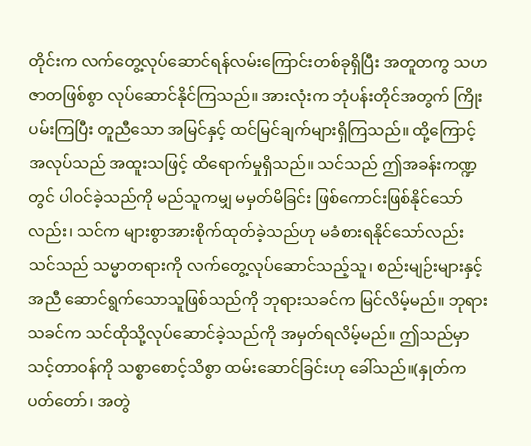တိုင်းက လက်တွေ့လုပ်ဆောင်ရန်လမ်းကြောင်းတစ်ခုရှိပြီး အတူတကွ သဟဇာတဖြစ်စွာ လုပ်ဆောင်နိုင်ကြသည်။ အားလုံးက ဘုံပန်းတိုင်အတွက် ကြိုးပမ်းကြပြီး တူညီသော အမြင်နှင့် ထင်မြင်ချက်များရှိကြသည်။ ထို့ကြောင့် အလုပ်သည် အထူးသဖြင့် ထိရောက်မှုရှိသည်။ သင်သည် ဤအခန်းကဏ္ဍတွင် ပါဝင်ခဲ့သည်ကို မည်သူကမျှ မမှတ်မိခြင်း ဖြစ်ကောင်းဖြစ်နိုင်သော်လည်း၊ သင်က များစွာအားစိုက်ထုတ်ခဲ့သည်ဟု မခံစားရနိုင်သော်လည်း သင်သည် သမ္မာတရားကို လက်တွေ့လုပ်ဆောင်သည့်သူ၊ စည်းမျဉ်းများနှင့်အညီ ဆောင်ရွက်သောသူဖြစ်သည်ကို ဘုရားသခင်က မြင်လိမ့်မည်။ ဘုရားသခင်က သင်ထိုသို့လုပ်ဆောင်ခဲ့သည်ကို အမှတ်ရလိမ့်မည်။ ဤသည်မှာ သင့်တာဝန်ကို သစ္စာစောင့်သိစွာ ထမ်းဆောင်ခြင်းဟု ခေါ်သည်။(နှုတ်ကပတ်တော်၊ အတွဲ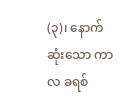(၃)၊ နောက်ဆုံးသော ကာလ ခရစ်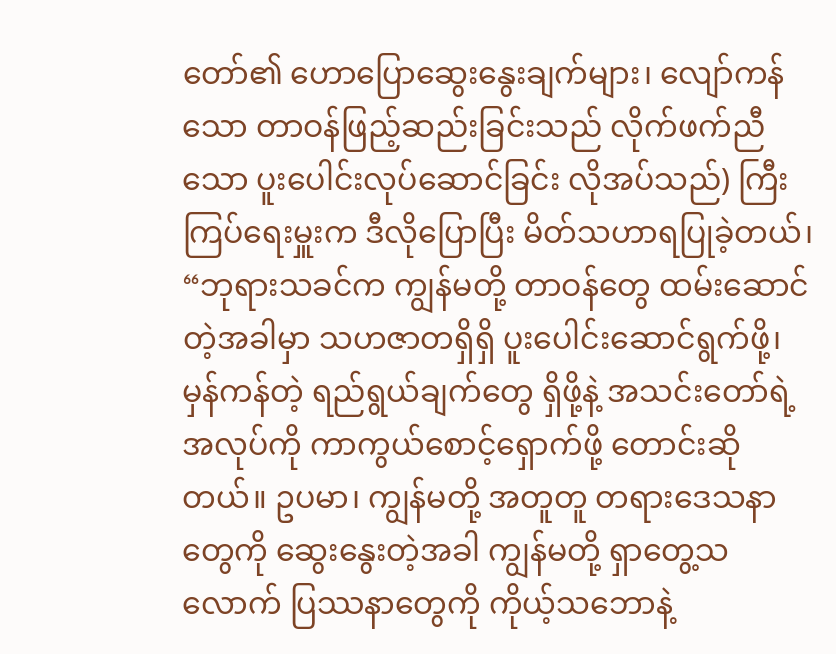တော်၏ ဟောပြောဆွေးနွေးချက်များ၊ လျော်ကန်သော တာဝန်ဖြည့်ဆည်းခြင်းသည် လိုက်ဖက်ညီသော ပူးပေါင်းလုပ်ဆောင်ခြင်း လိုအပ်သည်) ကြီးကြပ်ရေးမှူးက ဒီလိုပြောပြီး မိတ်သဟာရပြုခဲ့တယ်၊ “ဘုရားသခင်က ကျွန်မတို့ တာဝန်တွေ ထမ်းဆောင်တဲ့အခါမှာ သဟဇာတရှိရှိ ပူးပေါင်းဆောင်ရွက်ဖို့၊ မှန်ကန်တဲ့ ရည်ရွယ်ချက်တွေ ရှိဖို့နဲ့ အသင်းတော်ရဲ့ အလုပ်ကို ကာကွယ်စောင့်ရှောက်ဖို့ တောင်းဆိုတယ်။ ဥပမာ၊ ကျွန်မတို့ အတူတူ တရားဒေသနာတွေကို ဆွေးနွေးတဲ့အခါ ကျွန်မတို့ ရှာတွေ့သလောက် ပြဿနာတွေကို ကိုယ့်သဘောနဲ့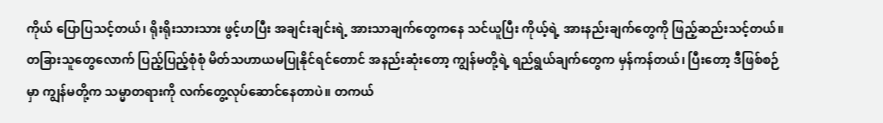ကိုယ် ပြောပြသင့်တယ်၊ ရိုးရိုးသားသား ဖွင့်ဟပြီး အချင်းချင်းရဲ့ အားသာချက်တွေကနေ သင်ယူပြီး ကိုယ့်ရဲ့ အားနည်းချက်တွေကို ဖြည့်ဆည်းသင့်တယ်။ တခြားသူတွေလောက် ပြည့်ပြည့်စုံစုံ မိတ်သဟာယမပြုနိုင်ရင်တောင် အနည်းဆုံးတော့ ကျွန်မတို့ရဲ့ ရည်ရွယ်ချက်တွေက မှန်ကန်တယ်၊ ပြီးတော့ ဒီဖြစ်စဉ်မှာ ကျွန်မတို့က သမ္မာတရားကို လက်တွေ့လုပ်ဆောင်နေတာပဲ။ တကယ်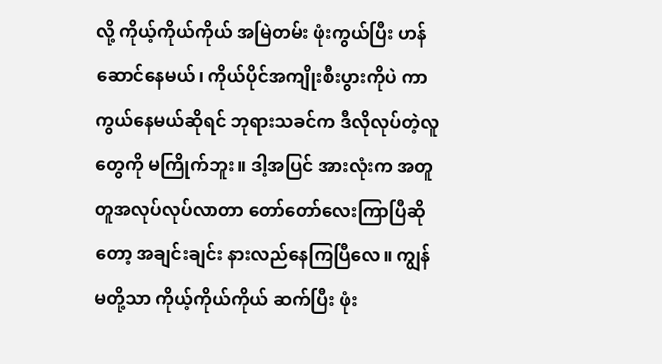လို့ ကိုယ့်ကိုယ်ကိုယ် အမြဲတမ်း ဖုံးကွယ်ပြီး ဟန်ဆောင်နေမယ်၊ ကိုယ်ပိုင်အကျိုးစီးပွားကိုပဲ ကာကွယ်နေမယ်ဆိုရင် ဘုရားသခင်က ဒီလိုလုပ်တဲ့လူတွေကို မကြိုက်ဘူး။ ဒါ့အပြင် အားလုံးက အတူတူအလုပ်လုပ်လာတာ တော်တော်လေးကြာပြီဆိုတော့ အချင်းချင်း နားလည်နေကြပြီလေ။ ကျွန်မတို့သာ ကိုယ့်ကိုယ်ကိုယ် ဆက်ပြီး ဖုံး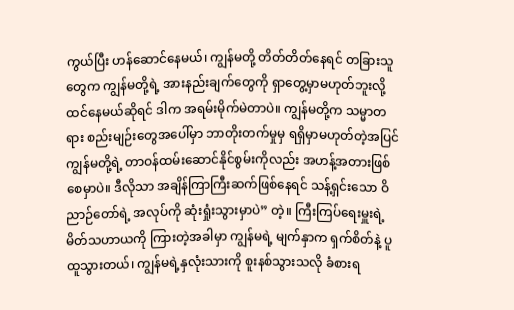ကွယ်ပြီး ဟန်ဆောင်နေမယ်၊ ကျွန်မတို့ တိတ်တိတ်နေရင် တခြားသူတွေက ကျွန်မတို့ရဲ့ အားနည်းချက်တွေကို ရှာတွေ့မှာမဟုတ်ဘူးလို့ ထင်နေမယ်ဆိုရင် ဒါက အရမ်းမိုက်မဲတာပဲ။ ကျွန်မတို့က သမ္မာတရား စည်းမျဉ်းတွေအပေါ်မှာ ဘာတိုးတက်မှုမှ ရရှိမှာမဟုတ်တဲ့အပြင် ကျွန်မတို့ရဲ့ တာဝန်ထမ်းဆောင်နိုင်စွမ်းကိုလည်း အဟန့်အတားဖြစ်စေမှာပဲ။ ဒီလိုသာ အချိန်ကြာကြီးဆက်ဖြစ်နေရင် သန့်ရှင်းသော ဝိညာဉ်တော်ရဲ့ အလုပ်ကို ဆုံးရှုံးသွားမှာပဲ” တဲ့။ ကြီးကြပ်ရေးမှူးရဲ့ မိတ်သဟာယကို ကြားတဲ့အခါမှာ ကျွန်မရဲ့ မျက်နှာက ရှက်စိတ်နဲ့ ပူထူသွားတယ်၊ ကျွန်မရဲ့နှလုံးသားကို စူးနစ်သွားသလို ခံစားရ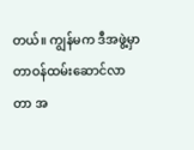တယ်။ ကျွန်မက ဒီအဖွဲ့မှာ တာဝန်ထမ်းဆောင်လာတာ အ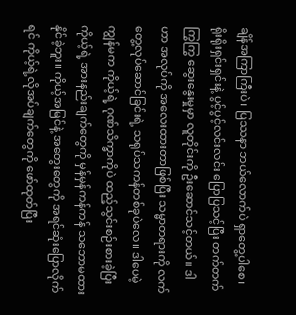ချိန်အကြာကြီးပဲ၊ ပြဿနာ ဘယ်လောက်ပဲ ရှာတွေ့ပါစေ၊ ရိုးရိုးရှင်းရှင်းနဲ့ ပွင့်ပွင့်လင်းလင်း ပြောပြသင့်ပြီး တက်တက်ကြွကြွ ဆွေးနွေးမှုမှာ လူတိုင်းကို ဦးဆောင်သင့်တယ်။ ဒါဟာ အလုပ်ကို အလေးထားတာဖြစ်ပြီး သမ္မာတရားကို လက်တွေ့လုပ်ဆောင်ခြင်းရဲ့ သရုပ်သကန်တစ်ခုပဲလေ။ ဒါပေမဲ့ ကျွန်မက ကိုယ့်ရဲ့ ဂုဏ်သိက္ခာကိုပဲ ထည့်သွင်းစဉ်းစားခဲ့ပြီး ကိုယ့်ရဲ့ အားနည်းချက်တွေကို မှန်မှန်ကန်ကန် သဘောမထားနိုင်ခဲ့ဘူး။ ကိုယ့်အမြင်နဲ့ အတွေးတွေကို အရင်ဆုံးပြောလိုက်ရင် ကိုယ့်ရဲ့လိုအပ်ချက်တွေကို ဖော်ထုတ်ပြီး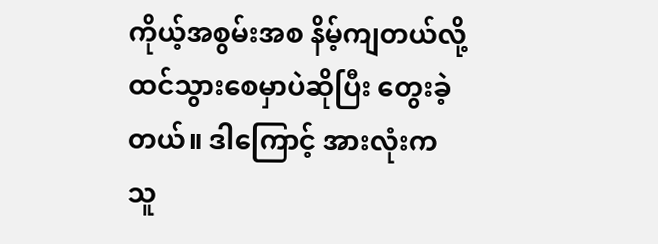ကိုယ့်အစွမ်းအစ နိမ့်ကျတယ်လို့ ထင်သွားစေမှာပဲဆိုပြီး တွေးခဲ့တယ်။ ဒါကြောင့် အားလုံးက သူ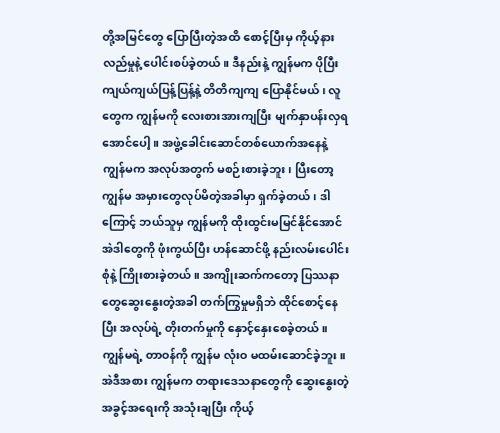တို့အမြင်တွေ ပြောပြီးတဲ့အထိ စောင့်ပြီးမှ ကိုယ့်နားလည်မှုနဲ့ ပေါင်းစပ်ခဲ့တယ်။ ဒီနည်းနဲ့ ကျွန်မက ပိုပြီး ကျယ်ကျယ်ပြန့်ပြန့်နဲ့ တိတိကျကျ ပြောနိုင်မယ်၊ လူတွေက ကျွန်မကို လေးစားအားကျပြီး မျက်နှာပန်းလှရအောင်ပေါ့။ အဖွဲ့ခေါင်းဆောင်တစ်ယောက်အနေနဲ့ ကျွန်မက အလုပ်အတွက် မစဉ်းစားခဲ့ဘူး၊ ပြီးတော့ ကျွန်မ အမှားတွေလုပ်မိတဲ့အခါမှာ ရှက်ခဲ့တယ်၊ ဒါကြောင့် ဘယ်သူမှ ကျွန်မကို ထိုးထွင်းမမြင်နိုင်အောင် အဲဒါတွေကို ဖုံးကွယ်ပြီး ဟန်ဆောင်ဖို့ နည်းလမ်းပေါင်းစုံနဲ့ ကြိုးစားခဲ့တယ်။ အကျိုးဆက်ကတော့ ပြဿနာတွေဆွေးနွေးတဲ့အခါ တက်ကြွမှုမရှိဘဲ ထိုင်စောင့်နေပြီး အလုပ်ရဲ့ တိုးတက်မှုကို နှောင့်နှေးစေခဲ့တယ်။ ကျွန်မရဲ့ တာဝန်ကို ကျွန်မ လုံးဝ မထမ်းဆောင်ခဲ့ဘူး။ အဲဒီအစား ကျွန်မက တရားဒေသနာတွေကို ဆွေးနွေးတဲ့ အခွင့်အရေးကို အသုံးချပြီး ကိုယ့်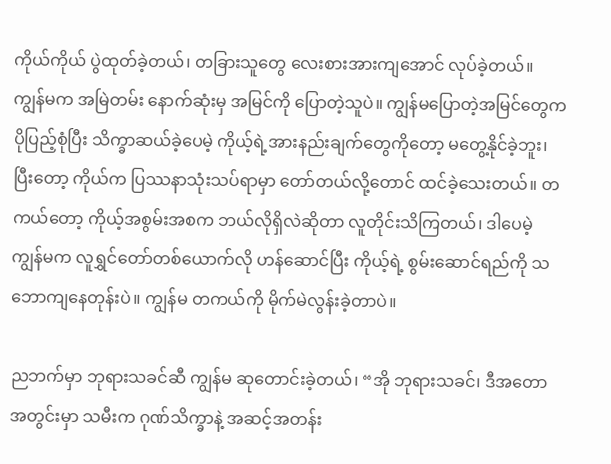ကိုယ်ကိုယ် ပွဲထုတ်ခဲ့တယ်၊ တခြားသူတွေ လေးစားအားကျအောင် လုပ်ခဲ့တယ်။ ကျွန်မက အမြဲတမ်း နောက်ဆုံးမှ အမြင်ကို ပြောတဲ့သူပဲ။ ကျွန်မပြောတဲ့အမြင်တွေက ပိုပြည့်စုံပြီး သိက္ခာဆယ်ခဲ့ပေမဲ့ ကိုယ့်ရဲ့အားနည်းချက်တွေကိုတော့ မတွေ့နိုင်ခဲ့ဘူး၊ ပြီးတော့ ကိုယ်က ပြဿနာသုံးသပ်ရာမှာ တော်တယ်လို့တောင် ထင်ခဲ့သေးတယ်။ တကယ်တော့ ကိုယ့်အစွမ်းအစက ဘယ်လိုရှိလဲဆိုတာ လူတိုင်းသိကြတယ်၊ ဒါပေမဲ့ ကျွန်မက လူရွှင်တော်တစ်ယောက်လို ဟန်ဆောင်ပြီး ကိုယ့်ရဲ့ စွမ်းဆောင်ရည်ကို သဘောကျနေတုန်းပဲ။ ကျွန်မ တကယ်ကို မိုက်မဲလွန်းခဲ့တာပဲ။

ညဘက်မှာ ဘုရားသခင်ဆီ ကျွန်မ ဆုတောင်းခဲ့တယ်၊ “အို ဘုရားသခင်၊ ဒီအတောအတွင်းမှာ သမီးက ဂုဏ်သိက္ခာနဲ့ အဆင့်အတန်း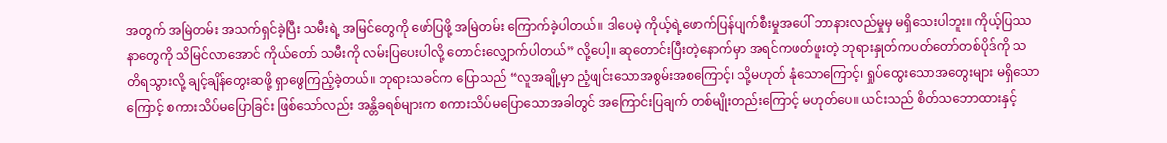အတွက် အမြဲတမ်း အသက်ရှင်ခဲ့ပြီး သမီးရဲ့ အမြင်တွေကို ဖော်ပြဖို့ အမြဲတမ်း ကြောက်ခဲ့ပါတယ်။ ဒါပေမဲ့ ကိုယ့်ရဲ့ဖောက်ပြန်ပျက်စီးမှုအပေါ် ဘာနားလည်မှုမှ မရှိသေးပါဘူး။ ကိုယ့်ပြဿနာတွေကို သိမြင်လာအောင် ကိုယ်တော် သမီးကို လမ်းပြပေးပါလို့ တောင်းလျှောက်ပါတယ်” လို့ပေါ့။ ဆုတောင်းပြီးတဲ့နောက်မှာ အရင်ကဖတ်ဖူးတဲ့ ဘုရားနှုတ်ကပတ်တော်တစ်ပိုဒ်ကို သတိရသွားလို့ ချင့်ချိန်တွေးဆဖို့ ရှာဖွေကြည့်ခဲ့တယ်။ ဘုရားသခင်က ပြောသည် “လူအချို့မှာ ညံ့ဖျင်းသောအစွမ်းအစကြောင့်၊ သို့မဟုတ် နုံသောကြောင့်၊ ရှုပ်ထွေးသောအတွေးများ မရှိသောကြောင့် စကားသိပ်မပြောခြင်း ဖြစ်သော်လည်း အန္တိခရစ်များက စကားသိပ်မပြောသောအခါတွင် အကြောင်းပြချက် တစ်မျိုးတည်းကြောင့် မဟုတ်ပေ။ ယင်းသည် စိတ်သဘောထားနှင့်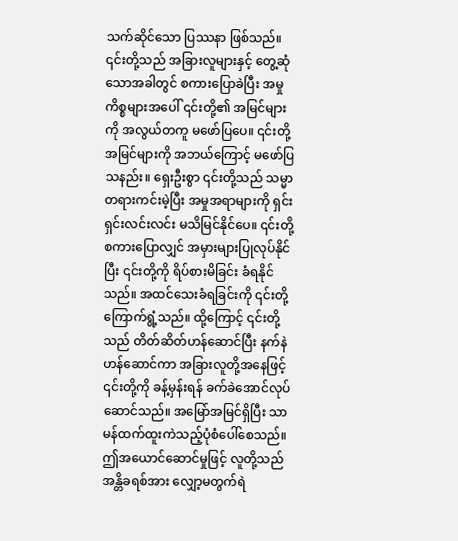သက်ဆိုင်သော ပြဿနာ ဖြစ်သည်။ ၎င်းတို့သည် အခြားလူများနှင့် တွေ့ဆုံသောအခါတွင် စကားပြောခဲပြီး အမှုကိစ္စများအပေါ် ၎င်းတို့၏ အမြင်များကို အလွယ်တကူ မဖော်ပြပေ။ ၎င်းတို့အမြင်များကို အဘယ်ကြောင့် မဖော်ပြသနည်း။ ရှေးဦးစွာ ၎င်းတို့သည် သမ္မာတရားကင်းမဲ့ပြီး အမှုအရာများကို ရှင်းရှင်းလင်းလင်း မသိမြင်နိုင်ပေ။ ၎င်းတို့စကားပြောလျှင် အမှားများပြုလုပ်နိုင်ပြီး ၎င်းတို့ကို ရိပ်စားမိခြင်း ခံရနိုင်သည်။ အထင်သေးခံရခြင်းကို ၎င်းတို့ကြောက်ရွံ့သည်။ ထို့ကြောင့် ၎င်းတို့သည် တိတ်ဆိတ်ဟန်ဆောင်ပြီး နက်နဲဟန်ဆောင်ကာ အခြားလူတို့အနေဖြင့် ၎င်းတို့ကို ခန့်မှန်းရန် ခက်ခဲအောင်လုပ်ဆောင်သည်။ အမြော်အမြင်ရှိပြီး သာမန်ထက်ထူးကဲသည့်ပုံစံပေါ်စေသည်။ ဤအယောင်ဆောင်မှုဖြင့် လူတို့သည် အန္တိခရစ်အား လျှော့မတွက်ရဲ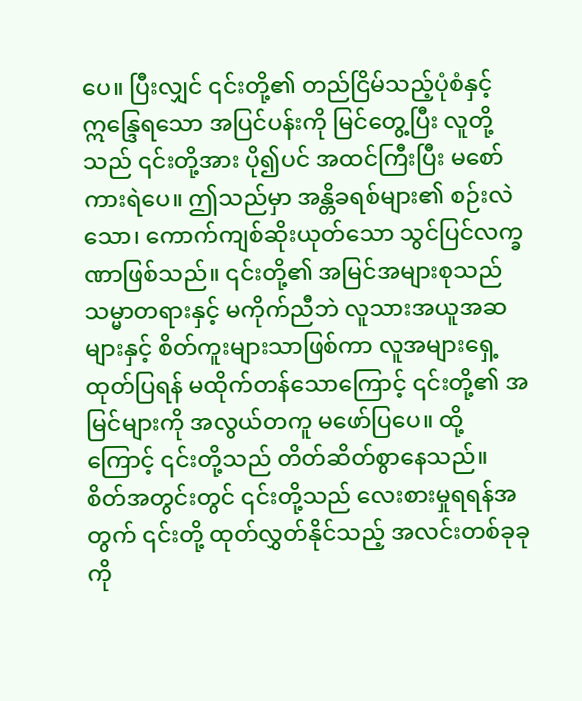ပေ။ ပြီးလျှင် ၎င်းတို့၏ တည်ငြိမ်သည့်ပုံစံနှင့် ဣ‌န္ဒြေရသော အပြင်ပန်းကို မြင်တွေ့ပြီး လူတို့သည် ၎င်းတို့အား ပို၍ပင် အထင်ကြီးပြီး မစော်ကားရဲပေ။ ဤသည်မှာ အန္တိခရစ်များ၏ စဉ်းလဲသော၊ ကောက်ကျစ်ဆိုးယုတ်သော သွင်ပြင်လက္ခဏာဖြစ်သည်။ ၎င်းတို့၏ အမြင်အများစုသည် သမ္မာတရားနှင့် မကိုက်ညီဘဲ လူသားအယူအဆများနှင့် စိတ်ကူးများသာဖြစ်ကာ လူအများရှေ့ထုတ်ပြရန် မထိုက်တန်သောကြောင့် ၎င်းတို့၏ အမြင်များကို အလွယ်တကူ မဖော်ပြပေ။ ထို့ကြောင့် ၎င်းတို့သည် တိတ်ဆိတ်စွာနေသည်။ စိတ်အတွင်းတွင် ၎င်းတို့သည် လေးစားမှုရရန်အတွက် ၎င်းတို့ ထုတ်လွှတ်နိုင်သည့် အလင်းတစ်ခုခုကို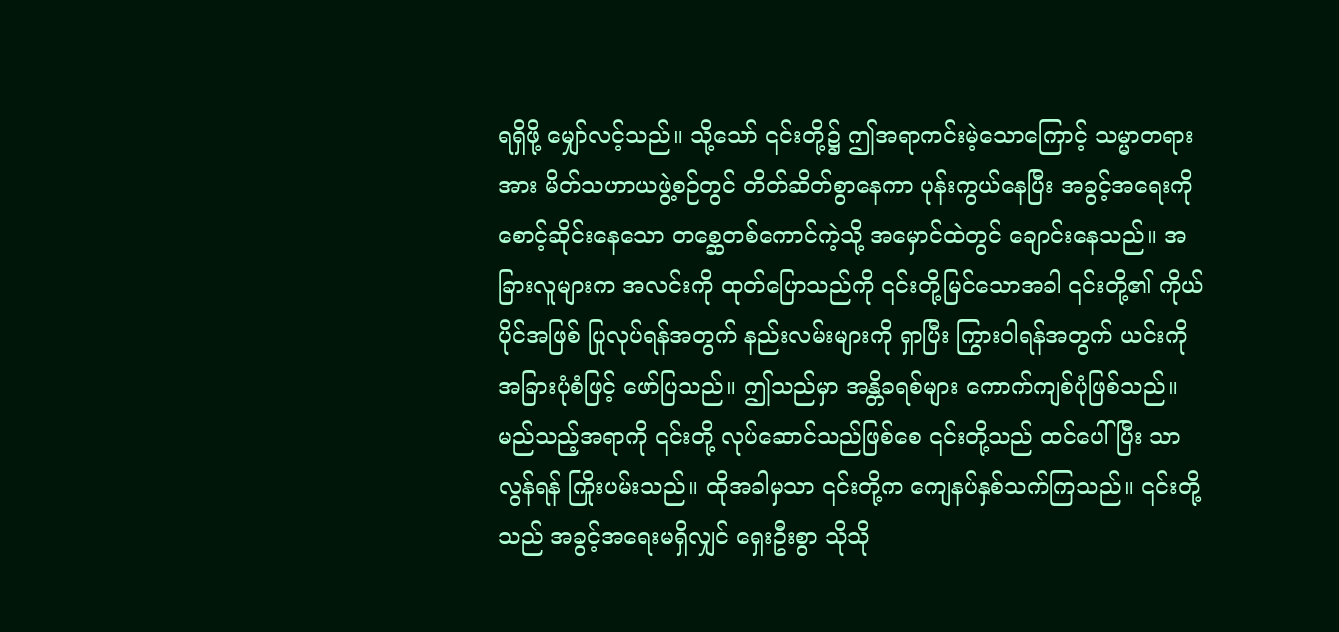ရရှိဖို့ မျှော်လင့်သည်။ သို့သော် ၎င်းတို့၌ ဤအရာကင်းမဲ့သောကြောင့် သမ္မာတရားအား မိတ်သဟာယဖွဲ့စဉ်တွင် တိတ်ဆိတ်စွာနေကာ ပုန်းကွယ်နေပြီး အခွင့်အရေးကို စောင့်ဆိုင်းနေသော တစ္ဆေတစ်ကောင်ကဲ့သို့ အမှောင်ထဲတွင် ချောင်းနေသည်။ အခြားလူများက အလင်းကို ထုတ်ပြောသည်ကို ၎င်းတို့မြင်သောအခါ ၎င်းတို့၏ ကိုယ်ပိုင်အဖြစ် ပြုလုပ်ရန်အတွက် နည်းလမ်းများကို ရှာပြီး ကြွားဝါရန်အတွက် ယင်းကို အခြားပုံစံဖြင့် ဖော်ပြသည်။ ဤသည်မှာ အန္တိခရစ်များ ကောက်ကျစ်ပုံဖြစ်သည်။ မည်သည့်အရာကို ၎င်းတို့ လုပ်ဆောင်သည်ဖြစ်စေ ၎င်းတို့သည် ထင်ပေါ်ပြီး သာလွန်ရန် ကြိုးပမ်းသည်။ ထိုအခါမှသာ ၎င်းတို့က ကျေနပ်နှစ်သက်ကြသည်။ ၎င်းတို့သည် အခွင့်အရေးမရှိလျှင် ရှေးဦးစွာ သိုသို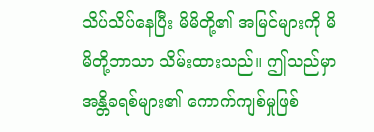သိပ်သိပ်နေပြီး မိမိတို့၏ အမြင်များကို မိမိတို့ဘာသာ သိမ်းထားသည်။ ဤသည်မှာ အန္တိခရစ်များ၏ ကောက်ကျစ်မှုဖြစ်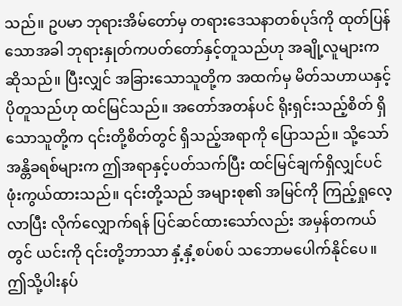သည်။ ဥပမာ ဘုရားအိမ်တော်မှ တရားဒေသနာတစ်ပုဒ်ကို ထုတ်ပြန်သောအခါ ဘုရားနှုတ်ကပတ်တော်နှင့်တူသည်ဟု အချို့လူများက ဆိုသည်။ ပြီးလျှင် အခြားသောသူတို့က အထက်မှ မိတ်သဟာယနှင့်ပိုတူသည်ဟု ထင်မြင်သည်။ အတော်အတန်ပင် ရိုးရှင်းသည့်စိတ် ရှိသောသူတို့က ၎င်းတို့စိတ်တွင် ရှိသည့်အရာကို ပြောသည်။ သို့သော် အန္တိခရစ်များက ဤအရာနှင့်ပတ်သက်ပြီး ထင်မြင်ချက်ရှိလျှင်ပင် ဖုံးကွယ်ထားသည်။ ၎င်းတို့သည် အများစု၏ အမြင်ကို ကြည့်ရှုလေ့လာပြီး လိုက်လျှောက်ရန် ပြင်ဆင်ထားသော်လည်း အမှန်တကယ်တွင် ယင်းကို ၎င်းတို့ဘာသာ နှံ့နှံ့စပ်စပ် သဘောမပေါက်နိုင်ပေ။ ဤသို့ပါးနပ်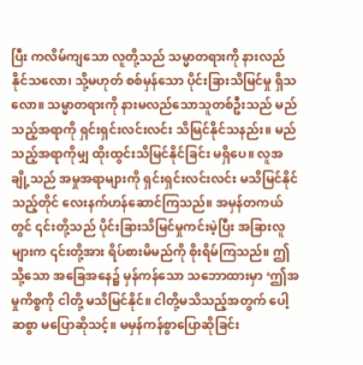ပြီး ကလိမ်ကျသော လူတို့သည် သမ္မာတရားကို နားလည်နိုင်သလော၊ သို့မဟုတ် စစ်မှန်သော ပိုင်းခြားသိမြင်မှု ရှိသလော။ သမ္မာတရားကို နားမလည်သောသူတစ်ဦးသည် မည်သည့်အရာကို ရှင်းရှင်းလင်းလင်း သိမြင်နိုင်သနည်း။ မည်သည့်အရာကိုမျှ ထိုးထွင်းသိမြင်နိုင်ခြင်း မရှိပေ။ လူအချို့သည် အမှုအရာများကို ရှင်းရှင်းလင်းလင်း မသိမြင်နိုင်သည့်တိုင် လေးနက်ဟန်ဆောင်ကြသည်။ အမှန်တကယ်တွင် ၎င်းတို့သည် ပိုင်းခြားသိမြင်မှုကင်းမဲ့ပြီး အခြားလူများက ၎င်းတို့အား ရိပ်စားမိမည်ကို စိုးရိမ်ကြသည်။ ဤသို့သော အခြေအနေ၌ မှန်ကန်သော သဘောထားမှာ ‘ဤအမှုကိစ္စကို ငါတို့ မသိမြင်နိုင်။ ငါတို့မသိသည့်အတွက် ပေါ့ဆစွာ မပြောဆိုသင့်။ မမှန်ကန်စွာပြောဆိုခြင်း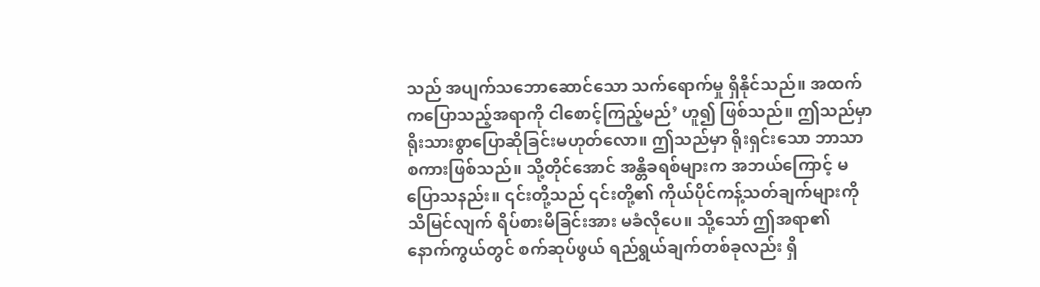သည် အပျက်သဘောဆောင်သော သက်ရောက်မှု ရှိနိုင်သည်။ အထက်ကပြောသည့်အရာကို ငါစောင့်ကြည့်မည်’ ဟူ၍ ဖြစ်သည်။ ဤသည်မှာ ရိုးသားစွာပြောဆိုခြင်းမဟုတ်လော။ ဤသည်မှာ ရိုးရှင်းသော ဘာသာစကားဖြစ်သည်။ သို့တိုင်အောင် အန္တိခရစ်များက အဘယ်ကြောင့် မပြောသနည်း။ ၎င်းတို့သည် ၎င်းတို့၏ ကိုယ်ပိုင်ကန့်သတ်ချက်များကို သိမြင်လျက် ရိပ်စားမိခြင်းအား မခံလိုပေ။ သို့သော် ဤအရာ၏ နောက်ကွယ်တွင် စက်ဆုပ်ဖွယ် ရည်ရွယ်ချက်တစ်ခုလည်း ရှိ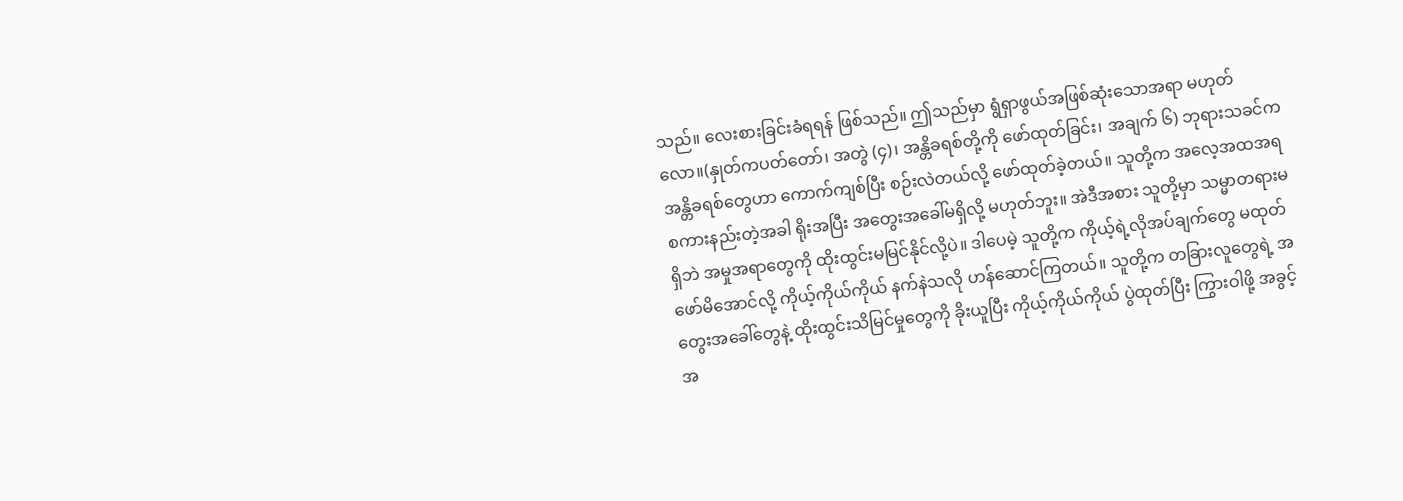သည်။ လေးစားခြင်းခံရရန် ဖြစ်သည်။ ဤသည်မှာ ရွံရှာဖွယ်အဖြစ်ဆုံးသောအရာ မဟုတ်လော။(နှုတ်ကပတ်တော်၊ အတွဲ (၄)၊ အန္တိခရစ်တို့ကို ဖော်ထုတ်ခြင်း၊ အချက် ၆) ဘုရားသခင်က အန္တိခရစ်တွေဟာ ကောက်ကျစ်ပြီး စဉ်းလဲတယ်လို့ ဖော်ထုတ်ခဲ့တယ်။ သူတို့က အလေ့အထအရ စကားနည်းတဲ့အခါ ရိုးအပြီး အတွေးအခေါ်မရှိလို့ မဟုတ်ဘူး။ အဲဒီအစား သူတို့မှာ သမ္မာတရားမရှိဘဲ အမှုအရာတွေကို ထိုးထွင်းမမြင်နိုင်လို့ပဲ။ ဒါပေမဲ့ သူတို့က ကိုယ့်ရဲ့လိုအပ်ချက်တွေ မထုတ်ဖော်မိအောင်လို့ ကိုယ့်ကိုယ်ကိုယ် နက်နဲသလို ဟန်ဆောင်ကြတယ်။ သူတို့က တခြားလူတွေရဲ့ အတွေးအခေါ်တွေနဲ့ ထိုးထွင်းသိမြင်မှုတွေကို ခိုးယူပြီး ကိုယ့်ကိုယ်ကိုယ် ပွဲထုတ်ပြီး ကြွားဝါဖို့ အခွင့်အ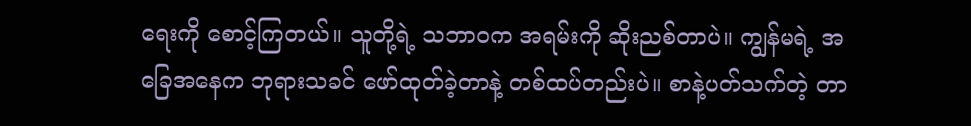ရေးကို စောင့်ကြတယ်။ သူတို့ရဲ့ သဘာဝက အရမ်းကို ဆိုးညစ်တာပဲ။ ကျွန်မရဲ့ အခြေအနေက ဘုရားသခင် ဖော်ထုတ်ခဲ့တာနဲ့ တစ်ထပ်တည်းပဲ။ စာနဲ့ပတ်သက်တဲ့ တာ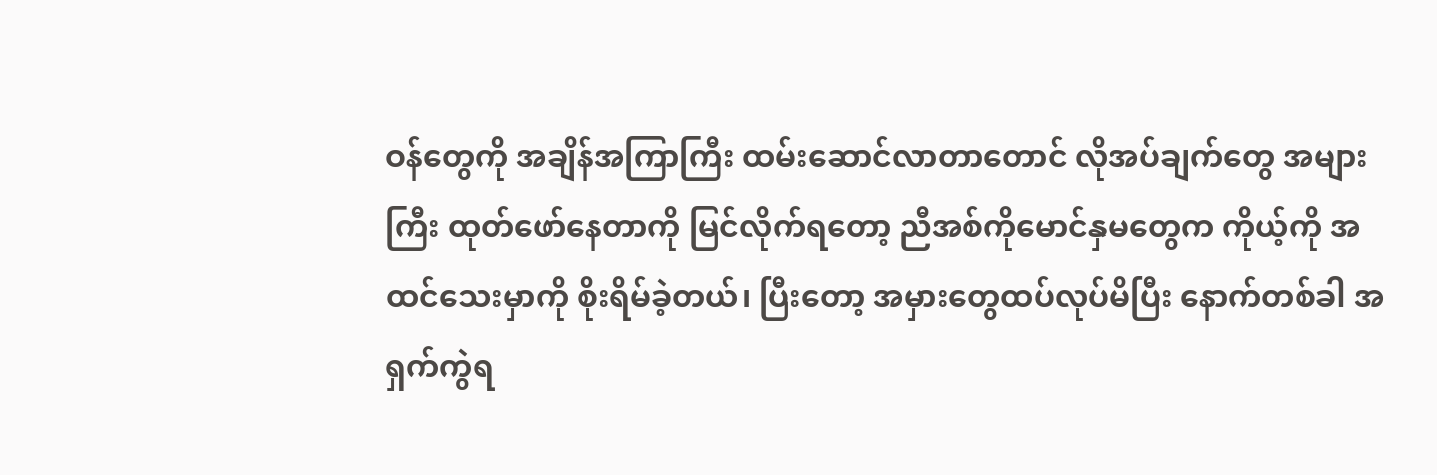ဝန်တွေကို အချိန်အကြာကြီး ထမ်းဆောင်လာတာတောင် လိုအပ်ချက်တွေ အများကြီး ထုတ်ဖော်နေတာကို မြင်လိုက်ရတော့ ညီအစ်ကိုမောင်နှမတွေက ကိုယ့်ကို အထင်သေးမှာကို စိုးရိမ်ခဲ့တယ်၊ ပြီးတော့ အမှားတွေထပ်လုပ်မိပြီး နောက်တစ်ခါ အရှက်ကွဲရ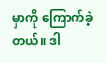မှာကို ကြောက်ခဲ့တယ်။ ဒါ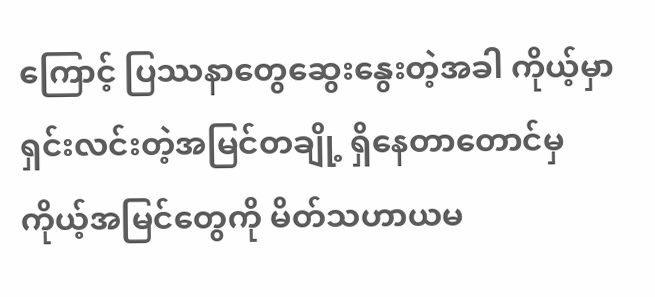ကြောင့် ပြဿနာတွေဆွေးနွေးတဲ့အခါ ကိုယ့်မှာ ရှင်းလင်းတဲ့အမြင်တချို့ ရှိနေတာတောင်မှ ကိုယ့်အမြင်တွေကို မိတ်သဟာယမ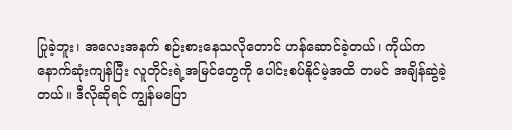ပြုခဲ့ဘူး၊ အလေးအနက် စဉ်းစားနေသလိုတောင် ဟန်ဆောင်ခဲ့တယ်၊ ကိုယ်က နောက်ဆုံးကျန်ပြီး လူတိုင်းရဲ့အမြင်တွေကို ပေါင်းစပ်နိုင်မဲ့အထိ တမင် အချိန်ဆွဲခဲ့တယ်။ ဒီလိုဆိုရင် ကျွန်မပြော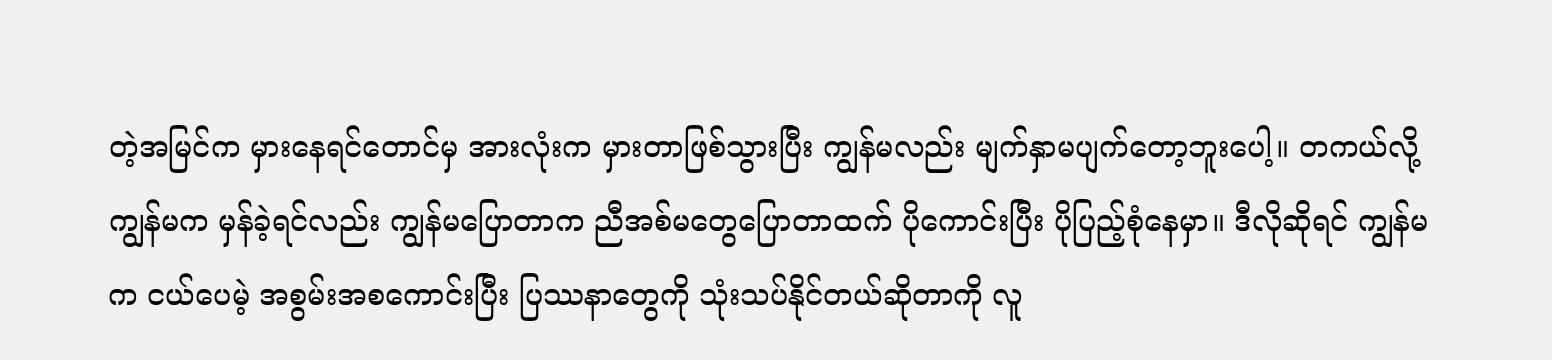တဲ့အမြင်က မှားနေရင်တောင်မှ အားလုံးက မှားတာဖြစ်သွားပြီး ကျွန်မလည်း မျက်နှာမပျက်တော့ဘူးပေါ့။ တကယ်လို့ ကျွန်မက မှန်ခဲ့ရင်လည်း ကျွန်မပြောတာက ညီအစ်မတွေပြောတာထက် ပိုကောင်းပြီး ပိုပြည့်စုံနေမှာ။ ဒီလိုဆိုရင် ကျွန်မက ငယ်ပေမဲ့ အစွမ်းအစကောင်းပြီး ပြဿနာတွေကို သုံးသပ်နိုင်တယ်ဆိုတာကို လူ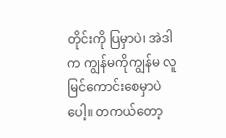တိုင်းကို ပြမှာပဲ၊ အဲဒါက ကျွန်မကိုကျွန်မ လူမြင်ကောင်းစေမှာပဲပေါ့။ တကယ်တော့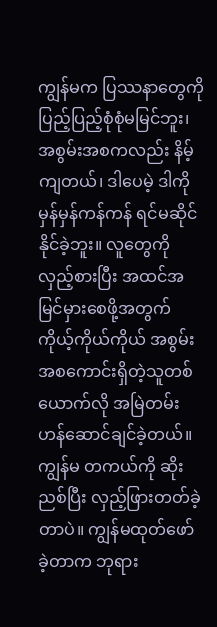ကျွန်မက ပြဿနာတွေကို ပြည့်ပြည့်စုံစုံမမြင်ဘူး၊ အစွမ်းအစကလည်း နိမ့်ကျတယ်၊ ဒါပေမဲ့ ဒါကို မှန်မှန်ကန်ကန် ရင်မဆိုင်နိုင်ခဲ့ဘူး။ လူတွေကို လှည့်စားပြီး အထင်အမြင်မှားစေဖို့အတွက် ကိုယ့်ကိုယ်ကိုယ် အစွမ်းအစကောင်းရှိတဲ့သူတစ်ယောက်လို အမြဲတမ်း ဟန်ဆောင်ချင်ခဲ့တယ်။ ကျွန်မ တကယ်ကို ဆိုးညစ်ပြီး လှည့်ဖြားတတ်ခဲ့တာပဲ။ ကျွန်မထုတ်ဖော်ခဲ့တာက ဘုရား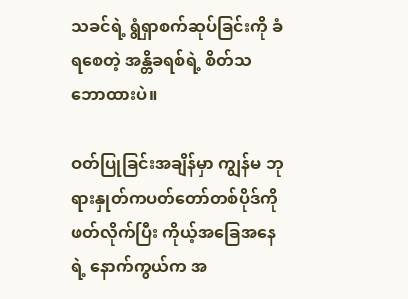သခင်ရဲ့ ရွံရှာစက်ဆုပ်ခြင်းကို ခံရစေတဲ့ အန္တိခရစ်ရဲ့ စိတ်သဘောထားပဲ။

ဝတ်ပြုခြင်းအချိန်မှာ ကျွန်မ ဘုရားနှုတ်ကပတ်တော်တစ်ပိုဒ်ကို ဖတ်လိုက်ပြီး ကိုယ့်အခြေအနေရဲ့ နောက်ကွယ်က အ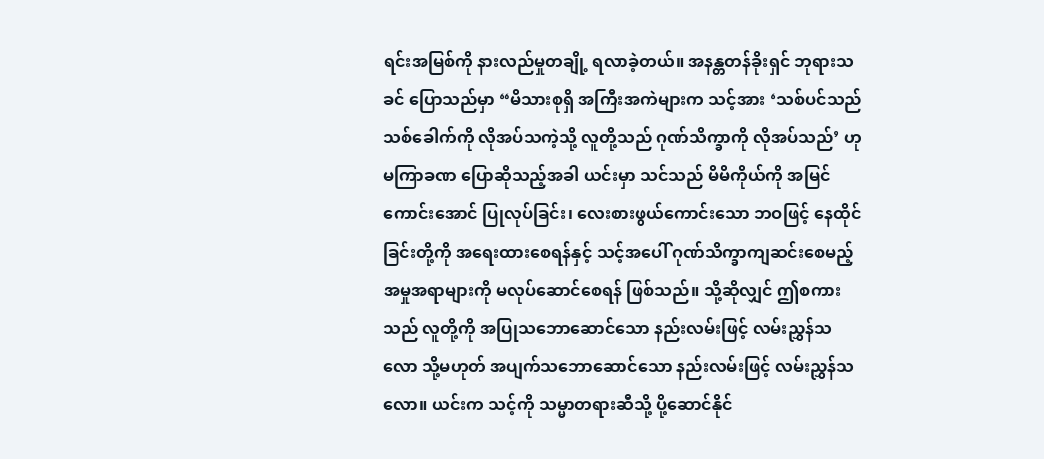ရင်းအမြစ်ကို နားလည်မှုတချို့ ရလာခဲ့တယ်။ အနန္တတန်ခိုးရှင် ဘုရားသခင် ပြောသည်မှာ “မိသားစုရှိ အကြီးအကဲများက သင့်အား ‘သစ်ပင်သည် သစ်ခေါက်ကို လိုအပ်သကဲ့သို့ လူတို့သည် ဂုဏ်သိက္ခာကို လိုအပ်သည်’ ဟု မကြာခဏ ပြောဆိုသည့်အခါ ယင်းမှာ သင်သည် မိမိကိုယ်ကို အမြင်ကောင်းအောင် ပြုလုပ်ခြင်း၊ လေးစားဖွယ်ကောင်းသော ဘဝဖြင့် နေထိုင်ခြင်းတို့ကို အရေးထားစေရန်နှင့် သင့်အပေါ် ဂုဏ်သိက္ခာကျဆင်းစေမည့် အမှုအရာများကို မလုပ်ဆောင်စေရန် ဖြစ်သည်။ သို့ဆိုလျှင် ဤစကားသည် လူတို့ကို အပြုသဘောဆောင်သော နည်းလမ်းဖြင့် လမ်းညွှန်သလော သို့မဟုတ် အပျက်သဘောဆောင်သော နည်းလမ်းဖြင့် လမ်းညွှန်သလော။ ယင်းက သင့်ကို သမ္မာတရားဆီသို့ ပို့ဆောင်နိုင်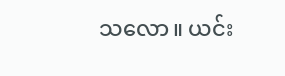သလော။ ယင်း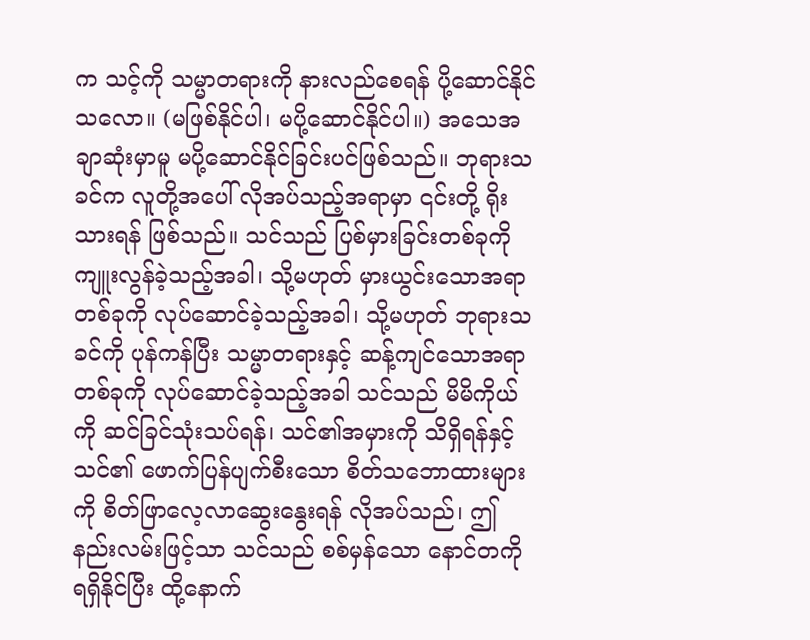က သင့်ကို သမ္မာတရားကို နားလည်စေရန် ပို့ဆောင်နိုင်သလော။ (မဖြစ်နိုင်ပါ၊ မပို့ဆောင်နိုင်ပါ။) အသေအချာဆုံးမှာမူ မပို့ဆောင်နိုင်ခြင်းပင်ဖြစ်သည်။ ဘုရားသခင်က လူတို့အပေါ် လိုအပ်သည့်အရာမှာ ၎င်းတို့ ရိုးသားရန် ဖြစ်သည်။ သင်သည် ပြစ်မှားခြင်းတစ်ခုကို ကျူးလွန်ခဲ့သည့်အခါ၊ သို့မဟုတ် မှားယွင်းသောအရာတစ်ခုကို လုပ်ဆောင်ခဲ့သည့်အခါ၊ သို့မဟုတ် ဘုရားသခင်ကို ပုန်ကန်ပြီး သမ္မာတရားနှင့် ဆန့်ကျင်သောအရာတစ်ခုကို လုပ်ဆောင်ခဲ့သည့်အခါ သင်သည် မိမိကိုယ်ကို ဆင်ခြင်သုံးသပ်ရန်၊ သင်၏အမှားကို သိရှိရန်နှင့် သင်၏ ဖောက်ပြန်ပျက်စီးသော စိတ်သဘောထားများကို စိတ်ဖြာလေ့လာဆွေးနွေးရန် လိုအပ်သည်၊ ဤနည်းလမ်းဖြင့်သာ သင်သည် စစ်မှန်သော နောင်တကို ရရှိနိုင်ပြီး ထို့နောက်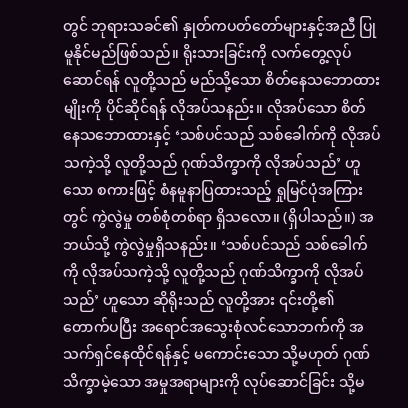တွင် ဘုရားသခင်၏ နှုတ်ကပတ်တော်များနှင့်အညီ ပြုမူနိုင်မည်ဖြစ်သည်။ ရိုးသားခြင်းကို လက်တွေ့လုပ်ဆောင်ရန် လူတို့သည် မည်သို့သော စိတ်နေသဘောထားမျိုးကို ပိုင်ဆိုင်ရန် လိုအပ်သနည်း။ လိုအပ်သော စိတ်နေသဘောထားနှင့် ‘သစ်ပင်သည် သစ်ခေါက်ကို လိုအပ်သကဲ့သို့ လူတို့သည် ဂုဏ်သိက္ခာကို လိုအပ်သည်’ ဟူသော စကားဖြင့် စံနမူနာပြထားသည့် ရှုမြင်ပုံအကြားတွင် ကွဲလွဲမှု တစ်စုံတစ်ရာ ရှိသလော။ (ရှိပါသည်။) အဘယ်သို့ ကွဲလွဲမှုရှိသနည်း။ ‘သစ်ပင်သည် သစ်ခေါက်ကို လိုအပ်သကဲ့သို့ လူတို့သည် ဂုဏ်သိက္ခာကို လိုအပ်သည်’ ဟူသော ဆိုရိုးသည် လူတို့အား ၎င်းတို့၏ တောက်ပပြီး အရောင်အသွေးစုံလင်သောဘက်ကို အသက်ရှင်နေထိုင်ရန်နှင့် မကောင်းသော သို့မဟုတ် ဂုဏ်သိက္ခာမဲ့သော အမှုအရာများကို လုပ်ဆောင်ခြင်း သို့မ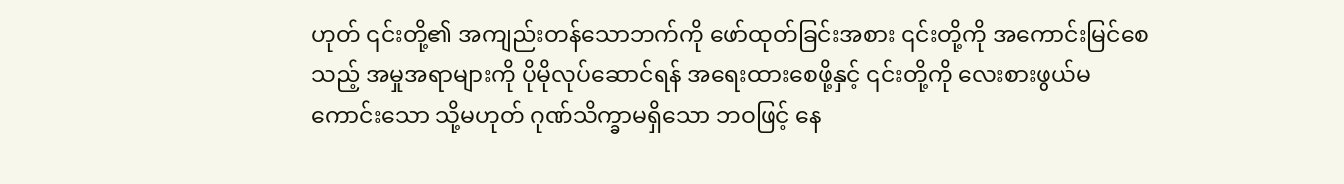ဟုတ် ၎င်းတို့၏ အကျည်းတန်သောဘက်ကို ဖော်ထုတ်ခြင်းအစား ၎င်းတို့ကို အကောင်းမြင်စေသည့် အမှုအရာများကို ပိုမိုလုပ်ဆောင်ရန် အရေးထားစေဖို့နှင့် ၎င်းတို့ကို လေးစားဖွယ်မကောင်းသော သို့မဟုတ် ဂုဏ်သိက္ခာမရှိသော ဘဝဖြင့် နေ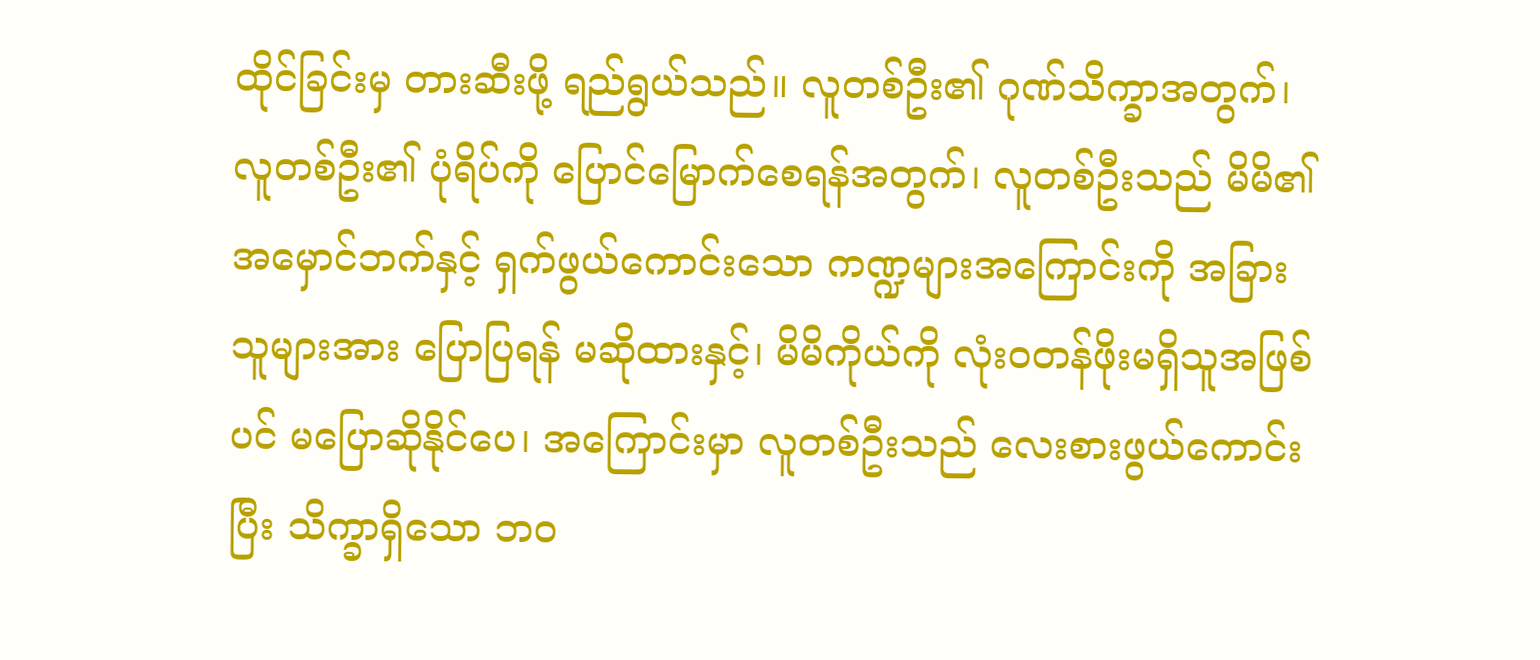ထိုင်ခြင်းမှ တားဆီးဖို့ ရည်ရွယ်သည်။ လူတစ်ဦး၏ ဂုဏ်သိက္ခာအတွက်၊ လူတစ်ဦး၏ ပုံရိပ်ကို ပြောင်မြောက်စေရန်အတွက်၊ လူတစ်ဦးသည် မိမိ၏ အမှောင်ဘက်နှင့် ရှက်ဖွယ်ကောင်းသော ကဏ္ဍများအကြောင်းကို အခြားသူများအား ပြောပြရန် မဆိုထားနှင့်၊ မိမိကိုယ်ကို လုံးဝတန်ဖိုးမရှိသူအဖြစ်ပင် မပြောဆိုနိုင်ပေ၊ အကြောင်းမှာ လူတစ်ဦးသည် လေးစားဖွယ်ကောင်းပြီး သိက္ခာရှိသော ဘဝ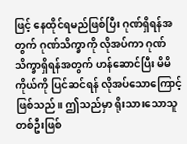ဖြင့် နေထိုင်ရမည်ဖြစ်ပြီး ဂုဏ်ရှိရန်အတွက် ဂုဏ်သိက္ခာကို လိုအပ်ကာ ဂုဏ်သိက္ခာရှိရန်အတွက် ဟန်ဆောင်ပြီး မိမိကိုယ်ကို ပြင်ဆင်ရန် လိုအပ်သောကြောင့် ဖြစ်သည်။ ဤသည်မှာ ရိုးသားသောသူတစ်ဦးဖြစ်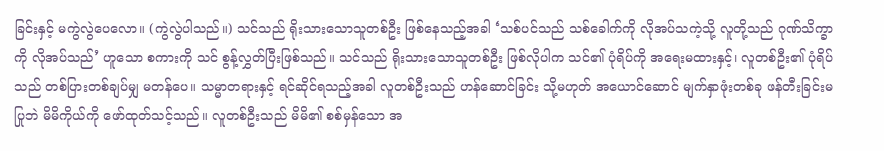ခြင်းနှင့် မကွဲလွဲပေလော။ (ကွဲလွဲပါသည်။) သင်သည် ရိုးသားသောသူတစ်ဦး ဖြစ်နေသည့်အခါ ‘သစ်ပင်သည် သစ်ခေါက်ကို လိုအပ်သကဲ့သို့ လူတို့သည် ဂုဏ်သိက္ခာကို လိုအပ်သည်’ ဟူသော စကားကို သင် စွန့်လွှတ်ပြီးဖြစ်သည်။ သင်သည် ရိုးသားသောသူတစ်ဦး ဖြစ်လိုပါက သင်၏ ပုံရိပ်ကို အရေးမထားနှင့်၊ လူတစ်ဦး၏ ပုံရိပ်သည် တစ်ပြားတစ်ချပ်မျှ မတန်ပေ။ သမ္မာတရားနှင့် ရင်ဆိုင်ရသည့်အခါ လူတစ်ဦးသည် ဟန်ဆောင်ခြင်း သို့မဟုတ် အယောင်ဆောင် မျက်နှာဖုံးတစ်ခု ဖန်တီးခြင်းမပြုဘဲ မိမိကိုယ်ကို ဖော်ထုတ်သင့်သည်။ လူတစ်ဦးသည် မိမိ၏ စစ်မှန်သော အ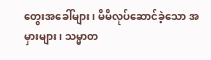တွေးအခေါ်များ၊ မိမိလုပ်ဆောင်ခဲ့သော အမှားများ၊ သမ္မာတ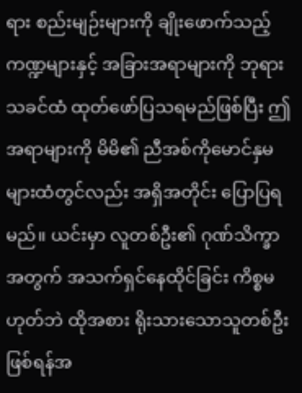ရား စည်းမျဉ်းများကို ချိုးဖောက်သည့် ကဏ္ဍများနှင့် အခြားအရာများကို ဘုရားသခင်ထံ ထုတ်ဖော်ပြသရမည်ဖြစ်ပြီး ဤအရာများကို မိမိ၏ ညီအစ်ကိုမောင်နှမများထံတွင်လည်း အရှိအတိုင်း ပြောပြရမည်။ ယင်းမှာ လူတစ်ဦး၏ ဂုဏ်သိက္ခာအတွက် အသက်ရှင်နေထိုင်ခြင်း ကိစ္စမဟုတ်ဘဲ ထိုအစား ရိုးသားသောသူတစ်ဦးဖြစ်ရန်အ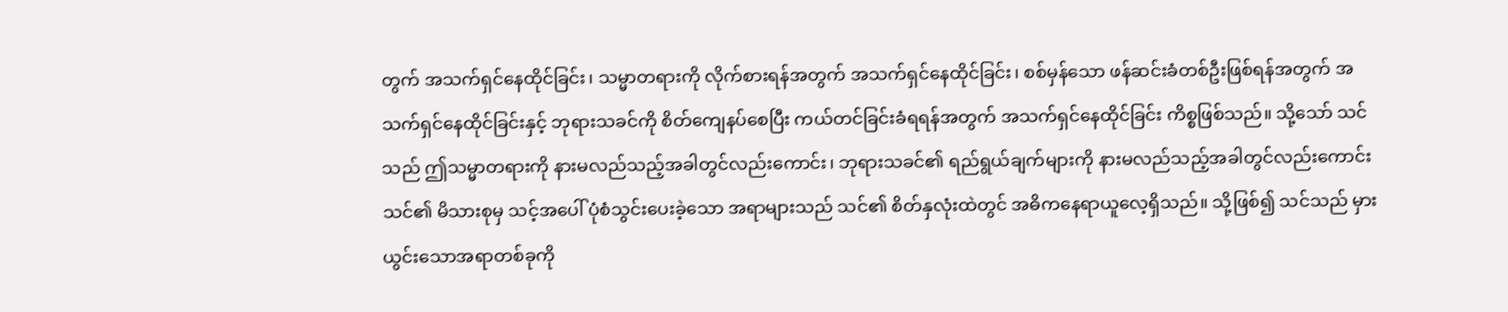တွက် အသက်ရှင်နေထိုင်ခြင်း၊ သမ္မာတရားကို လိုက်စားရန်အတွက် အသက်ရှင်နေထိုင်ခြင်း၊ စစ်မှန်သော ဖန်ဆင်းခံတစ်ဦးဖြစ်ရန်အတွက် အသက်ရှင်နေထိုင်ခြင်းနှင့် ဘုရားသခင်ကို စိတ်ကျေနပ်စေပြီး ကယ်တင်ခြင်းခံရရန်အတွက် အသက်ရှင်နေထိုင်ခြင်း ကိစ္စဖြစ်သည်။ သို့သော် သင်သည် ဤသမ္မာတရားကို နားမလည်သည့်အခါတွင်လည်းကောင်း၊ ဘုရားသခင်၏ ရည်ရွယ်ချက်များကို နားမလည်သည့်အခါတွင်လည်းကောင်း သင်၏ မိသားစုမှ သင့်အပေါ် ပုံစံသွင်းပေးခဲ့သော အရာများသည် သင်၏ စိတ်နှလုံးထဲတွင် အဓိကနေရာယူလေ့ရှိသည်။ သို့ဖြစ်၍ သင်သည် မှားယွင်းသောအရာတစ်ခုကို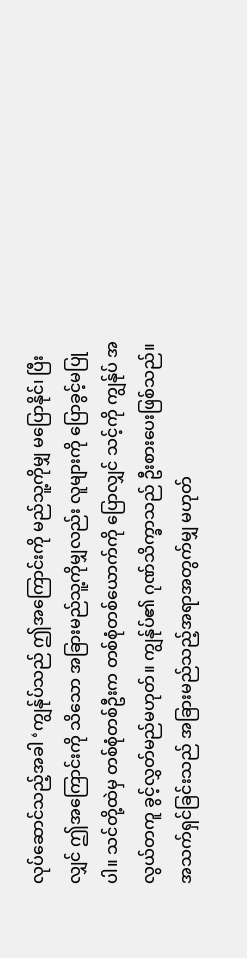လုပ်ဆောင်သည့်အခါ ‘ကျွန်ုပ်သည် ဤအကြောင်းကို မည်သူ့ကိုမျှ မပြောနိုင်၊ ပြီးလျှင် ဤအကြောင်းကို သိသော အခြားမည်သူ့ကိုမျှလည်း လူများကို ပြောခွင့်မပြုပါ။ သင်တို့ထဲမှ တစ်စုံတစ်ဦးက တစ်စုံတစ်ယောက်ကို ပြောလျှင် သင့်ကို ကျွန်ုပ် အလွယ်တကူ ခွင့်လွှတ်မည်မဟုတ်။ ကျွန်ုပ်၏ ဂုဏ်သိက္ခာသည် ဦးစားပေးဖြစ်သည်။ အသက်ရှင်ခြင်းသည် အခြားမည်သည့်အရာအတွက်မျှ မဟုတ်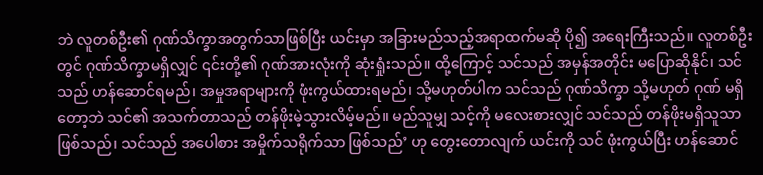ဘဲ လူတစ်ဦး၏ ဂုဏ်သိက္ခာအတွက်သာဖြစ်ပြီး ယင်းမှာ အခြားမည်သည့်အရာထက်မဆို ပို၍ အရေးကြီးသည်။ လူတစ်ဦးတွင် ဂုဏ်သိက္ခာမရှိလျှင် ၎င်းတို့၏ ဂုဏ်အားလုံးကို ဆုံးရှုံးသည်။ ထို့ကြောင့် သင်သည် အမှန်အတိုင်း မပြောဆိုနိုင်၊ သင်သည် ဟန်ဆောင်ရမည်၊ အမှုအရာများကို ဖုံးကွယ်ထားရမည်၊ သို့မဟုတ်ပါက သင်သည် ဂုဏ်သိက္ခာ သို့မဟုတ် ဂုဏ် မရှိတော့ဘဲ သင်၏ အသက်တာသည် တန်ဖိုးမဲ့သွားလိမ့်မည်။ မည်သူမျှ သင့်ကို မလေးစားလျှင် သင်သည် တန်ဖိုးမရှိသူသာဖြစ်သည်၊ သင်သည် အပေါစား အမှိုက်သရိုက်သာ ဖြစ်သည်’ ဟု တွေးတောလျက် ယင်းကို သင် ဖုံးကွယ်ပြီး ဟန်ဆောင်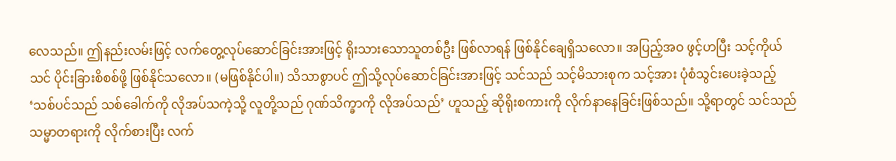လေသည်။ ဤနည်းလမ်းဖြင့် လက်တွေ့လုပ်ဆောင်ခြင်းအားဖြင့် ရိုးသားသောသူတစ်ဦး ဖြစ်လာရန် ဖြစ်နိုင်ချေရှိသလော။ အပြည့်အဝ ဖွင့်ဟပြီး သင့်ကိုယ်သင် ပိုင်းခြားစိစစ်ဖို့ ဖြစ်နိုင်သလော။ (မဖြစ်နိုင်ပါ။) သိသာစွာပင် ဤသို့လုပ်ဆောင်ခြင်းအားဖြင့် သင်သည် သင့်မိသားစုက သင့်အား ပုံစံသွင်းပေးခဲ့သည့် ‘သစ်ပင်သည် သစ်ခေါက်ကို လိုအပ်သကဲ့သို့ လူတို့သည် ဂုဏ်သိက္ခာကို လိုအပ်သည်’ ဟူသည့် ဆိုရိုးစကားကို လိုက်နာနေခြင်းဖြစ်သည်။ သို့ရာတွင် သင်သည် သမ္မာတရားကို လိုက်စားပြီး လက်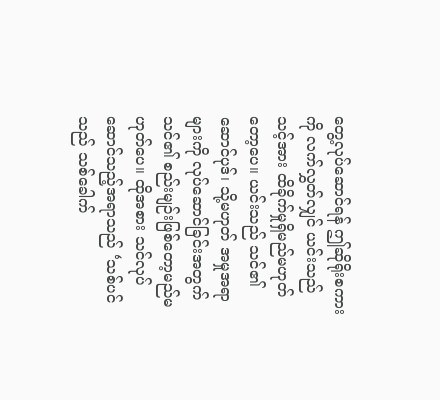တွေ့လုပ်ဆောင်ရန် ဤဆိုရိုးစကားကို လက်လွှတ်လျှင် ယင်းသည် သင့်အား ထိခိုက်မှုရှိမည်မဟုတ်တော့ပေ။ ယင်းသည် သင်၏ ဆောင်ပုဒ်၊ သို့မဟုတ် အမှုအရာများကို လုပ်ဆောင်ခြင်းအတွက် သင်၏ စည်းမျဉ်းဖြစ်တော့မည်မဟုတ်ပေ။ ထိုအစား သင်လုပ်ဆောင်သည့်အရာသည် ‘သစ်ပင်သည် သစ်ခေါက်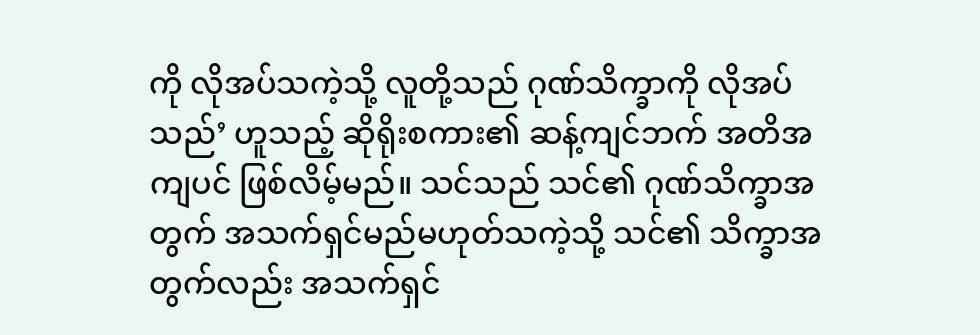ကို လိုအပ်သကဲ့သို့ လူတို့သည် ဂုဏ်သိက္ခာကို လိုအပ်သည်’ ဟူသည့် ဆိုရိုးစကား၏ ဆန့်ကျင်ဘက် အတိအကျပင် ဖြစ်လိမ့်မည်။ သင်သည် သင်၏ ဂုဏ်သိက္ခာအတွက် အသက်ရှင်မည်မဟုတ်သကဲ့သို့ သင်၏ သိက္ခာအတွက်လည်း အသက်ရှင်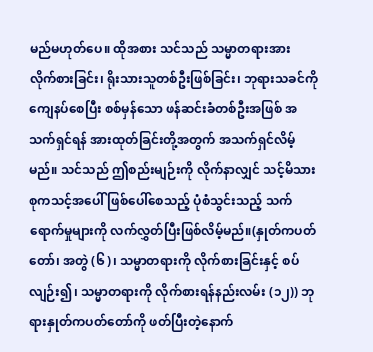မည်မဟုတ်ပေ။ ထိုအစား သင်သည် သမ္မာတရားအား လိုက်စားခြင်း၊ ရိုးသားသူတစ်ဦးဖြစ်ခြင်း၊ ဘုရားသခင်ကို ကျေနပ်စေပြီး စစ်မှန်သော ဖန်ဆင်းခံတစ်ဦးအဖြစ် အသက်ရှင်ရန် အားထုတ်ခြင်းတို့အတွက် အသက်ရှင်လိမ့်မည်။ သင်သည် ဤစည်းမျဉ်းကို လိုက်နာလျှင် သင့်မိသားစုကသင့်အပေါ် ဖြစ်ပေါ်စေသည့် ပုံစံသွင်းသည့် သက်ရောက်မှုများကို လက်လွှတ်ပြီးဖြစ်လိမ့်မည်။(နှုတ်ကပတ်တော်၊ အတွဲ (၆)၊ သမ္မာတရားကို လိုက်စားခြင်းနှင့် စပ်လျဉ်း၍၊ သမ္မာတရားကို လိုက်စားရန်နည်းလမ်း (၁၂)) ဘုရားနှုတ်ကပတ်တော်ကို ဖတ်ပြီးတဲ့နောက်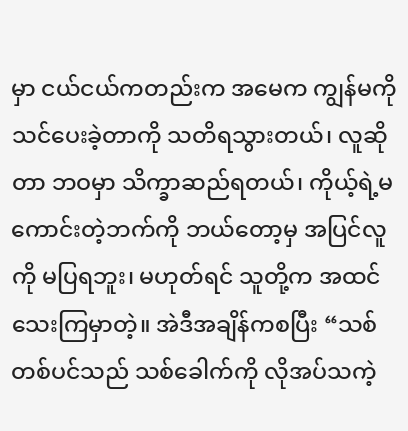မှာ ငယ်ငယ်ကတည်းက အမေက ကျွန်မကို သင်ပေးခဲ့တာကို သတိရသွားတယ်၊ လူဆိုတာ ဘဝမှာ သိက္ခာဆည်ရတယ်၊ ကိုယ့်ရဲ့မကောင်းတဲ့ဘက်ကို ဘယ်တော့မှ အပြင်လူကို မပြရဘူး၊ မဟုတ်ရင် သူတို့က အထင်သေးကြမှာတဲ့။ အဲဒီအချိန်ကစပြီး “သစ်တစ်ပင်သည် သစ်ခေါက်ကို လိုအပ်သကဲ့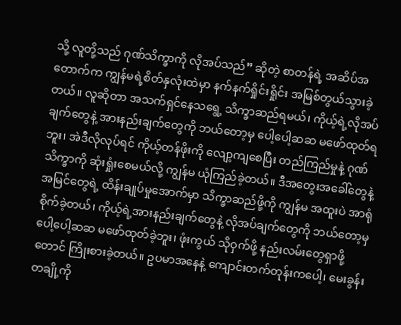သို့ လူတို့သည် ဂုဏ်သိက္ခာကို လိုအပ်သည်” ဆိုတဲ့ စာတန်ရဲ့ အဆိပ်အတောက်က ကျွန်မရဲ့စိတ်နှလုံးထဲမှာ နက်နက်ရှိုင်းရှိုင်း အမြစ်တွယ်သွားခဲ့တယ်။ လူဆိုတာ အသက်ရှင်နေသရွေ့ သိက္ခာဆည်ရမယ်၊ ကိုယ့်ရဲ့လိုအပ်ချက်တွေနဲ့ အားနည်းချက်တွေကို ဘယ်တော့မှ ပေါ့ပေါ့ဆဆ မဖော်ထုတ်ရဘူး၊ အဲဒီလိုလုပ်ရင် ကိုယ့်တန်ဖိုးကို လျော့ကျစေပြီး တည်ကြည်မှုနဲ့ ဂုဏ်သိက္ခာကို ဆုံးရှုံးစေမယ်လို့ ကျွန်မ ယုံကြည်ခဲ့တယ်။ ဒီအတွေးအခေါ်တွေနဲ့ အမြင်တွေရဲ့ ထိန်းချုပ်မှုအောက်မှာ သိက္ခာဆည်ဖို့ကို ကျွန်မ အထူးပဲ အာရုံစိုက်ခဲ့တယ်၊ ကိုယ့်ရဲ့အားနည်းချက်တွေနဲ့ လိုအပ်ချက်တွေကို ဘယ်တော့မှ ပေါ့ပေါ့ဆဆ မဖော်ထုတ်ခဲ့ဘူး၊ ဖုံးကွယ် သိုဝှက်ဖို့ နည်းလမ်းတွေရှာဖို့တောင် ကြိုးစားခဲ့တယ်။ ဥပမာအနေနဲ့ ကျောင်းတက်တုန်းကပေါ့၊ မေးခွန်းတချို့ကို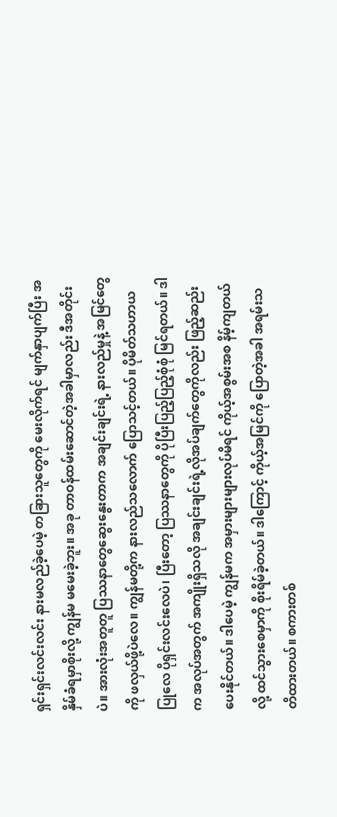ရှင်းရှင်းလင်းလင်း နားမလည်ခဲ့ပေမဲ့ တခြားသူတွေကို မေးလိုက်ရင် မျက်နှာပျက်ပြီး အနှိမ်ခံရမှာစိုးလို့ ကျွန်မ မမေးခဲ့ဘူး။ အခု တာဝန်ထမ်းဆောင်တဲ့အခါမှာလည်း ဒီအတိုင်းပဲ။ အားလုံးအတူတူ ပြဿနာတွေဆွေးနွေးတာက အချင်းချင်းရဲ့ နားလည်မှုနဲ့ အမြင်တွေကို ဖလှယ်ဖို့ပဲလေ။ ကျွန်မတို့က နားလည်သလောက် ပြောသင့်တယ်။ ပိုမိတ်သဟာယပြုလေ ပိုရှင်းလင်းလေပဲ၊ ပြီးတော့ ပြဿနာတွေကို ပိုပြီးပြည့်ပြည့်စုံစုံ မြင်ရတယ်။ ဒါက အလုပ်အတွက် အကျိုးရှိသလို အချင်းချင်းရဲ့လိုအပ်ချက်တွေကိုလည်း ဖြည့်ဆည်းပေးနိုင်တယ်။ ဒါပေမဲ့ ကျွန်မက အမှားများများလုပ်မိရင် ကိုယ့်အစွမ်းအစ နိမ့်ကျတယ်လို့ ထင်သွားစေမှာကို စိုးရိမ်ခဲ့တယ်။ ဒါကြောင့် ကိုယ့်အမြင်ကို ပြောတဲ့အခါ အရမ်းသတိထားတယ်။ စကားတစ်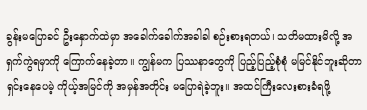ခွန်းမပြောခင် ဦးနှောက်ထဲမှာ အခေါက်ခေါက်အခါခါ စဉ်းစားရတယ်၊ သတိမထားမိလို့ အရှက်ကွဲရမှာကို ကြောက်နေခဲ့တာ။ ကျွန်မက ပြဿနာတွေကို ပြည့်ပြည့်စုံစုံ မမြင်နိုင်ဘူးဆိုတာ ရှင်းနေပေမဲ့ ကိုယ့်အမြင်ကို အမှန်အတိုင်း မပြောရဲခဲ့ဘူး။ အထင်ကြီးလေးစားခံရဖို့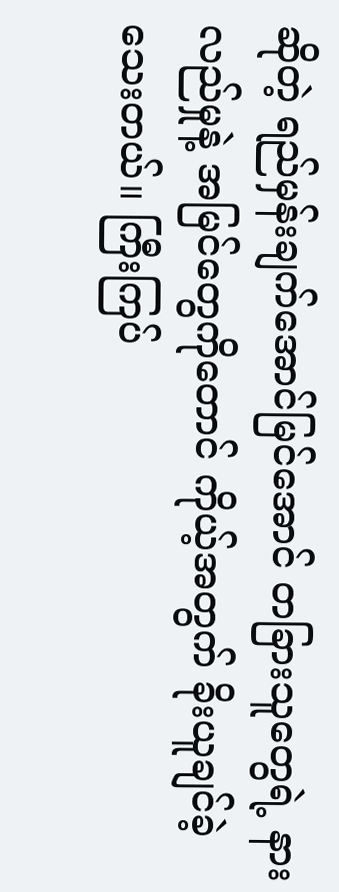ဆိုတဲ့ ရည်မှန်းချက်အောင်မြင်အောင် တခြားသူတွေရဲ့ နားလည်မှုနဲ့ အမြင်တွေကိုတောင် ကိုယ့်အတွက် ခိုးယူချင်ခဲ့သေးတယ်။ ကြီးကြပ်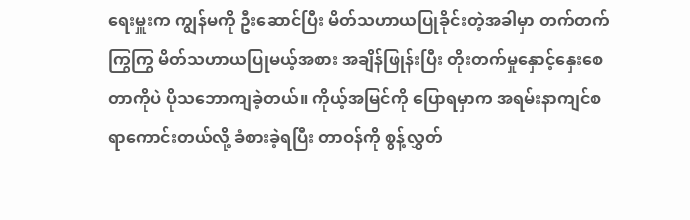ရေးမှူးက ကျွန်မကို ဦးဆောင်ပြီး မိတ်သဟာယပြုခိုင်းတဲ့အခါမှာ တက်တက်ကြွကြွ မိတ်သဟာယပြုမယ့်အစား အချိန်ဖြုန်းပြီး တိုးတက်မှုနှောင့်နှေးစေတာကိုပဲ ပိုသဘောကျခဲ့တယ်။ ကိုယ့်အမြင်ကို ပြောရမှာက အရမ်းနာကျင်စရာကောင်းတယ်လို့ ခံစားခဲ့ရပြီး တာဝန်ကို စွန့်လွှတ်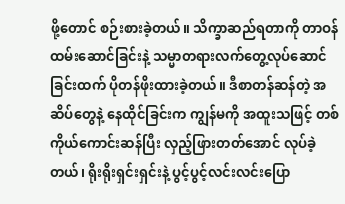ဖို့တောင် စဉ်းစားခဲ့တယ်။ သိက္ခာဆည်ရတာကို တာဝန်ထမ်းဆောင်ခြင်းနဲ့ သမ္မာတရားလက်တွေ့လုပ်ဆောင်ခြင်းထက် ပိုတန်ဖိုးထားခဲ့တယ်။ ဒီစာတန်ဆန်တဲ့ အဆိပ်တွေနဲ့ နေထိုင်ခြင်းက ကျွန်မကို အထူးသဖြင့် တစ်ကိုယ်ကောင်းဆန်ပြီး လှည့်ဖြားတတ်အောင် လုပ်ခဲ့တယ်၊ ရိုးရိုးရှင်းရှင်းနဲ့ ပွင့်ပွင့်လင်းလင်းပြော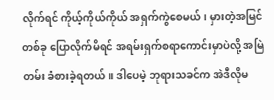လိုက်ရင် ကိုယ့်ကိုယ်ကိုယ် အရှက်ကွဲစေမယ်၊ မှားတဲ့အမြင်တစ်ခု ပြောလိုက်မိရင် အရမ်းရှက်စရာကောင်းမှာပဲလို့ အမြဲတမ်း ခံစားခဲ့ရတယ်။ ဒါပေမဲ့ ဘုရားသခင်က အဲဒီလိုမ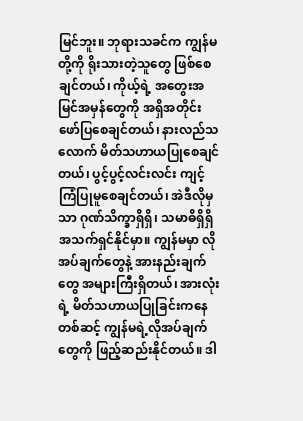မြင်ဘူး။ ဘုရားသခင်က ကျွန်မတို့ကို ရိုးသားတဲ့သူတွေ ဖြစ်စေချင်တယ်၊ ကိုယ့်ရဲ့ အတွေးအမြင်အမှန်တွေကို အရှိအတိုင်း ဖော်ပြစေချင်တယ်၊ နားလည်သလောက် မိတ်သဟာယပြုစေချင်တယ်၊ ပွင့်ပွင့်လင်းလင်း ကျင့်ကြံပြုမူစေချင်တယ်၊ အဲဒီလိုမှသာ ဂုဏ်သိက္ခာရှိရှိ၊ သမာဓိရှိရှိ အသက်ရှင်နိုင်မှာ။ ကျွန်မမှာ လိုအပ်ချက်တွေနဲ့ အားနည်းချက်တွေ အများကြီးရှိတယ်၊ အားလုံးရဲ့ မိတ်သဟာယပြုခြင်းကနေတစ်ဆင့် ကျွန်မရဲ့လိုအပ်ချက်တွေကို ဖြည့်ဆည်းနိုင်တယ်။ ဒါ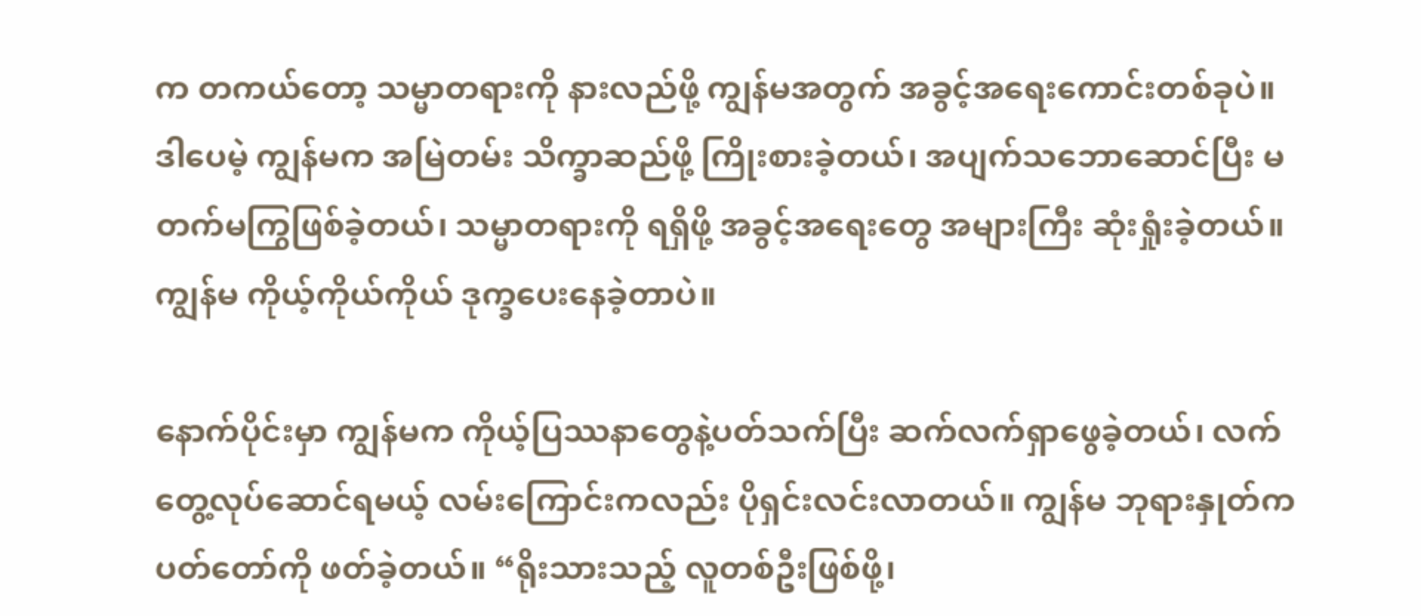က တကယ်တော့ သမ္မာတရားကို နားလည်ဖို့ ကျွန်မအတွက် အခွင့်အရေးကောင်းတစ်ခုပဲ။ ဒါပေမဲ့ ကျွန်မက အမြဲတမ်း သိက္ခာဆည်ဖို့ ကြိုးစားခဲ့တယ်၊ အပျက်သဘောဆောင်ပြီး မတက်မကြွဖြစ်ခဲ့တယ်၊ သမ္မာတရားကို ရရှိဖို့ အခွင့်အရေးတွေ အများကြီး ဆုံးရှုံးခဲ့တယ်။ ကျွန်မ ကိုယ့်ကိုယ်ကိုယ် ဒုက္ခပေးနေခဲ့တာပဲ။

နောက်ပိုင်းမှာ ကျွန်မက ကိုယ့်ပြဿနာတွေနဲ့ပတ်သက်ပြီး ဆက်လက်ရှာဖွေခဲ့တယ်၊ လက်တွေ့လုပ်ဆောင်ရမယ့် လမ်းကြောင်းကလည်း ပိုရှင်းလင်းလာတယ်။ ကျွန်မ ဘုရားနှုတ်ကပတ်တော်ကို ဖတ်ခဲ့တယ်။ “ရိုးသားသည့် လူတစ်ဦးဖြစ်ဖို့၊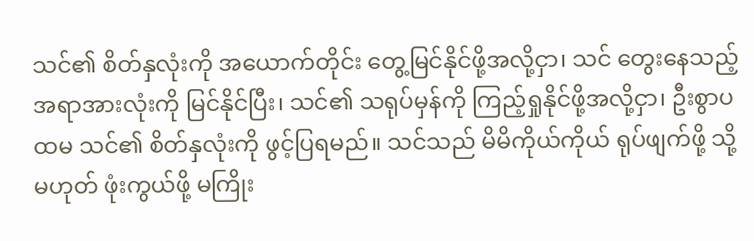သင်၏ စိတ်နှလုံးကို အယောက်တိုင်း တွေ့မြင်နိုင်ဖို့အလို့ငှာ၊ သင် တွေးနေသည့် အရာအားလုံးကို မြင်နိုင်ပြီး၊ သင်၏ သရုပ်မှန်ကို ကြည့်ရှုနိုင်ဖို့အလို့ငှာ၊ ဦးစွာပထမ သင်၏ စိတ်နှလုံးကို ဖွင့်ပြရမည်။ သင်သည် မိမိကိုယ်ကိုယ် ရုပ်ဖျက်ဖို့ သို့မဟုတ် ဖုံးကွယ်ဖို့ မကြိုး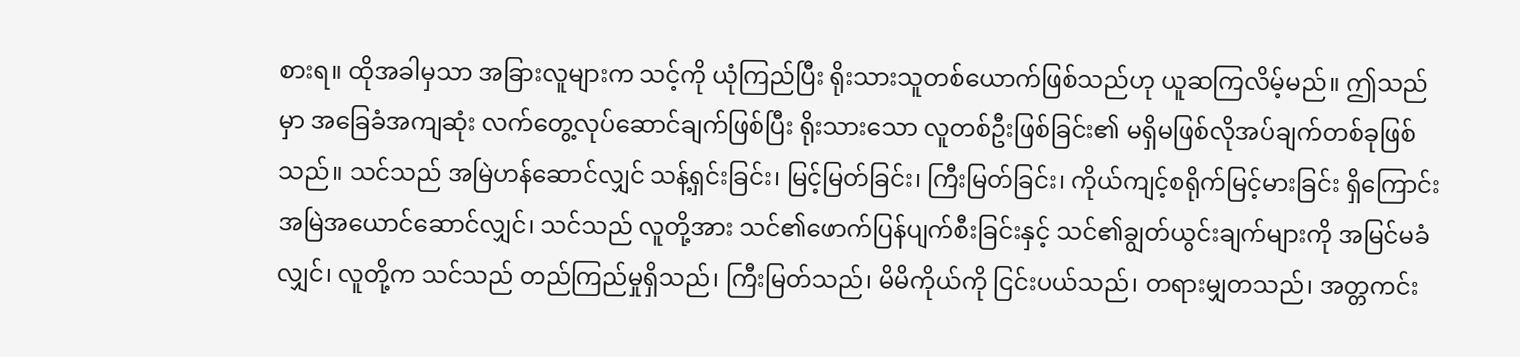စားရ။ ထိုအခါမှသာ အခြားလူများက သင့်ကို ယုံကြည်ပြီး ရိုးသားသူတစ်ယောက်ဖြစ်သည်ဟု ယူဆကြလိမ့်မည်။ ဤသည်မှာ အခြေခံအကျဆုံး လက်တွေ့လုပ်ဆောင်ချက်ဖြစ်ပြီး ရိုးသားသော လူတစ်ဦးဖြစ်ခြင်း၏ မရှိမဖြစ်လိုအပ်ချက်တစ်ခုဖြစ်သည်။ သင်သည် အမြဲဟန်ဆောင်လျှင် သန့်ရှင်းခြင်း၊ မြင့်မြတ်ခြင်း၊ ကြီးမြတ်ခြင်း၊ ကိုယ်ကျင့်စရိုက်မြင့်မားခြင်း ရှိကြောင်း အမြဲအယောင်ဆောင်လျှင်၊ သင်သည် လူတို့အား သင်၏ဖောက်ပြန်ပျက်စီးခြင်းနှင့် သင်၏ချွတ်ယွင်းချက်များကို အမြင်မခံလျှင်၊ လူတို့က သင်သည် တည်ကြည်မှုရှိသည်၊ ကြီးမြတ်သည်၊ မိမိကိုယ်ကို ငြင်းပယ်သည်၊ တရားမျှတသည်၊ အတ္တကင်း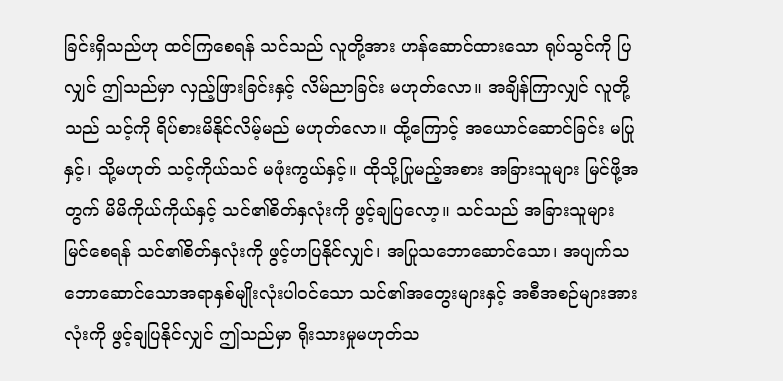ခြင်းရှိသည်ဟု ထင်ကြစေရန် သင်သည် လူတို့အား ဟန်ဆောင်ထားသော ရုပ်သွင်ကို ပြလျှင် ဤသည်မှာ လှည့်ဖြားခြင်းနှင့် လိမ်ညာခြင်း မဟုတ်လော။ အချိန်ကြာလျှင် လူတို့သည် သင့်ကို ရိပ်စားမိနိုင်လိမ့်မည် မဟုတ်လော။ ထို့ကြောင့် အယောင်ဆောင်ခြင်း မပြုနှင့်၊ သို့မဟုတ် သင့်ကိုယ်သင် မဖုံးကွယ်နှင့်။ ထိုသို့ပြုမည့်အစား အခြားသူများ မြင်ဖို့အတွက် မိမိကိုယ်ကိုယ်နှင့် သင်၏စိတ်နှလုံးကို ဖွင့်ချပြလော့။ သင်သည် အခြားသူများမြင်စေရန် သင်၏စိတ်နှလုံးကို ဖွင့်ဟပြနိုင်လျှင်၊ အပြုသဘောဆောင်သော၊ အပျက်သဘောဆောင်သောအရာနှစ်မျိုးလုံးပါဝင်သော သင်၏အတွေးများနှင့် အစီအစဉ်များအားလုံးကို ဖွင့်ချပြနိုင်လျှင် ဤသည်မှာ ရိုးသားမှုမဟုတ်သ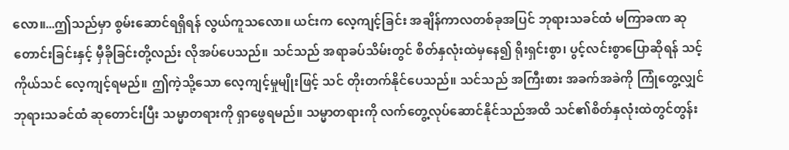လော။...ဤသည်မှာ စွမ်းဆောင်ရရှိရန် လွယ်ကူသလော။ ယင်းက လေ့ကျင့်ခြင်း အချိန်ကာလတစ်ခုအပြင် ဘုရားသခင်ထံ မကြာခဏ ဆုတောင်းခြင်းနှင့် မှီခိုခြင်းတို့လည်း လိုအပ်ပေသည်။ သင်သည် အရာခပ်သိမ်းတွင် စိတ်နှလုံးထဲမှနေ၍ ရိုးရှင်းစွာ၊ ပွင့်လင်းစွာပြောဆိုရန် သင့်ကိုယ်သင် လေ့ကျင့်ရမည်။ ဤကဲ့သို့သော လေ့ကျင့်မှုမျိုးဖြင့် သင် တိုးတက်နိုင်ပေသည်။ သင်သည် အကြီးစား အခက်အခဲကို ကြုံတွေ့လျှင် ဘုရားသခင်ထံ ဆုတောင်းပြီး သမ္မာတရားကို ရှာဖွေရမည်။ သမ္မာတရားကို လက်တွေ့လုပ်ဆောင်နိုင်သည်အထိ သင်၏စိတ်နှလုံးထဲတွင်တွန်း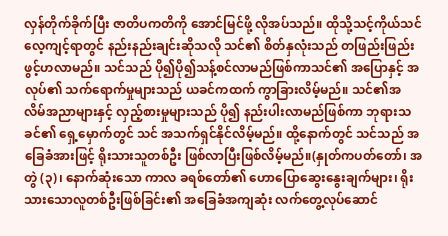လှန်တိုက်ခိုက်ပြီး ဇာတိပကတိကို အောင်မြင်ဖို့ လိုအပ်သည်။ ထိုသို့သင့်ကိုယ်သင် လေ့ကျင့်ရာတွင် နည်းနည်းချင်းဆိုသလို သင်၏ စိတ်နှလုံးသည် တဖြည်းဖြည်း ဖွင့်ဟလာမည်။ သင်သည် ပို၍ပို၍သန့်စင်လာမည်ဖြစ်ကာသင်၏ အပြောနှင့် အလုပ်၏ သက်ရောက်မှုများသည် ယခင်ကထက် ကွာခြားလိမ့်မည်။ သင်၏အလိမ်အညာများနှင့် လှည့်စားမှုများသည် ပို၍ နည်းပါးလာမည်ဖြစ်ကာ ဘုရားသခင်၏ ရှေ့မှောက်တွင် သင် အသက်ရှင်နိုင်လိမ့်မည်။ ထို့နောက်တွင် သင်သည် အခြေခံအားဖြင့် ရိုးသားသူတစ်ဦး ဖြစ်လာပြီးဖြစ်လိမ့်မည်။(နှုတ်ကပတ်တော်၊ အတွဲ (၃)၊ နောက်ဆုံးသော ကာလ ခရစ်တော်၏ ဟောပြောဆွေးနွေးချက်များ၊ ရိုးသားသောလူတစ်ဦးဖြစ်ခြင်း၏ အခြေခံအကျဆုံး လက်တွေ့လုပ်ဆောင်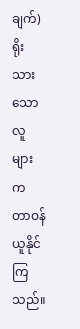ချက်)ရိုးသားသောလူများက တာဝန်ယူနိုင်ကြသည်။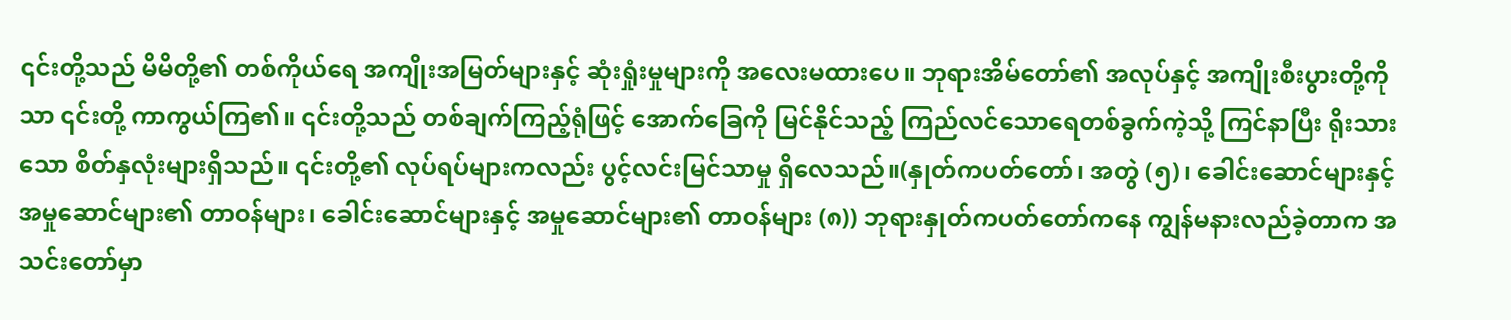၎င်းတို့သည် မိမိတို့၏ တစ်ကိုယ်ရေ အကျိုးအမြတ်များနှင့် ဆုံးရှုံးမှုများကို အလေးမထားပေ။ ဘုရားအိမ်တော်၏ အလုပ်နှင့် အကျိုးစီးပွားတို့ကိုသာ ၎င်းတို့ ကာကွယ်ကြ၏။ ၎င်းတို့သည် တစ်ချက်ကြည့်ရုံဖြင့် အောက်ခြေကို မြင်နိုင်သည့် ကြည်လင်သောရေတစ်ခွက်ကဲ့သို့ ကြင်နာပြီး ရိုးသားသော စိတ်နှလုံးများရှိသည်။ ၎င်းတို့၏ လုပ်ရပ်များကလည်း ပွင့်လင်းမြင်သာမှု ရှိလေသည်။(နှုတ်ကပတ်တော်၊ အတွဲ (၅)၊ ခေါင်းဆောင်များနှင့် အမှုဆောင်များ၏ တာဝန်များ၊ ခေါင်းဆောင်များနှင့် အမှုဆောင်များ၏ တာဝန်များ (၈)) ဘုရားနှုတ်ကပတ်တော်ကနေ ကျွန်မနားလည်ခဲ့တာက အသင်းတော်မှာ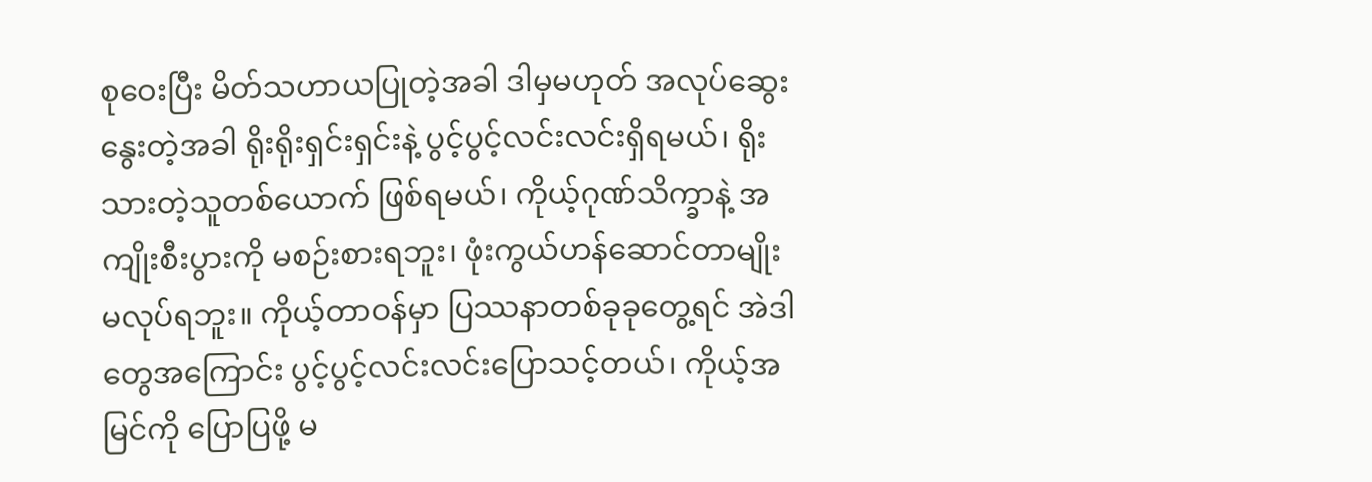စုဝေးပြီး မိတ်သဟာယပြုတဲ့အခါ ဒါမှမဟုတ် အလုပ်ဆွေးနွေးတဲ့အခါ ရိုးရိုးရှင်းရှင်းနဲ့ ပွင့်ပွင့်လင်းလင်းရှိရမယ်၊ ရိုးသားတဲ့သူတစ်ယောက် ဖြစ်ရမယ်၊ ကိုယ့်ဂုဏ်သိက္ခာနဲ့ အကျိုးစီးပွားကို မစဉ်းစားရဘူး၊ ဖုံးကွယ်ဟန်ဆောင်တာမျိုး မလုပ်ရဘူး။ ကိုယ့်တာဝန်မှာ ပြဿနာတစ်ခုခုတွေ့ရင် အဲဒါတွေအကြောင်း ပွင့်ပွင့်လင်းလင်းပြောသင့်တယ်၊ ကိုယ့်အမြင်ကို ပြောပြဖို့ မ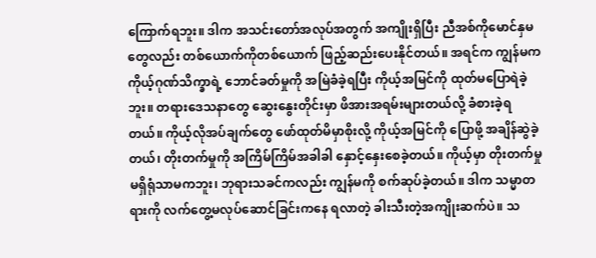ကြောက်ရဘူး။ ဒါက အသင်းတော်အလုပ်အတွက် အကျိုးရှိပြီး ညီအစ်ကိုမောင်နှမတွေလည်း တစ်ယောက်ကိုတစ်ယောက် ဖြည့်ဆည်းပေးနိုင်တယ်။ အရင်က ကျွန်မက ကိုယ့်ဂုဏ်သိက္ခာရဲ့ ဘောင်ခတ်မှုကို အမြဲခံခဲ့ရပြီး ကိုယ့်အမြင်ကို ထုတ်မပြောရဲခဲ့ဘူး။ တရားဒေသနာတွေ ဆွေးနွေးတိုင်းမှာ ဖိအားအရမ်းများတယ်လို့ ခံစားခဲ့ရတယ်။ ကိုယ့်လိုအပ်ချက်တွေ ဖော်ထုတ်မိမှာစိုးလို့ ကိုယ့်အမြင်ကို ပြောဖို့ အချိန်ဆွဲခဲ့တယ်၊ တိုးတက်မှုကို အကြိမ်ကြိမ်အခါခါ နှောင့်နှေးစေခဲ့တယ်။ ကိုယ့်မှာ တိုးတက်မှုမရှိရုံသာမကဘူး၊ ဘုရားသခင်ကလည်း ကျွန်မကို စက်ဆုပ်ခဲ့တယ်။ ဒါက သမ္မာတရားကို လက်တွေ့မလုပ်ဆောင်ခြင်းကနေ ရလာတဲ့ ခါးသီးတဲ့အကျိုးဆက်ပဲ။ သ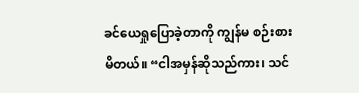ခင်ယေရှုပြောခဲ့တာကို ကျွန်မ စဉ်းစားမိတယ်။ “ငါအမှန်ဆိုသည်ကား၊ သင်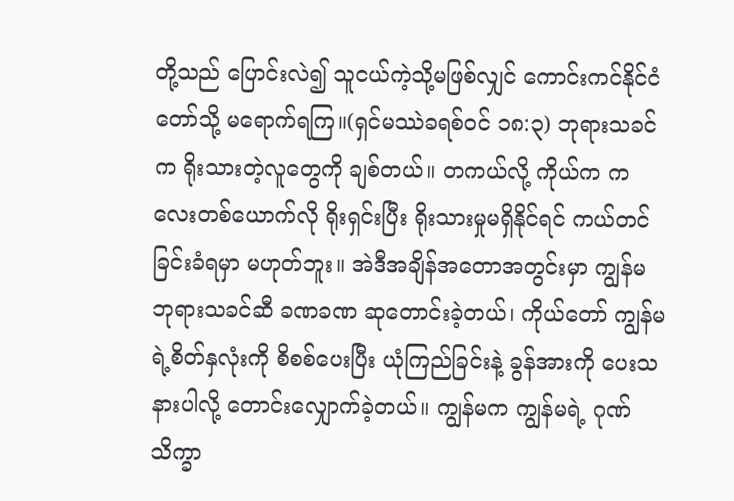တို့သည် ပြောင်းလဲ၍ သူငယ်ကဲ့သို့မဖြစ်လျှင် ကောင်းကင်နိုင်ငံတော်သို့ မရောက်ရကြ။(ရှင်မဿဲခရစ်ဝင် ၁၈:၃) ဘုရားသခင်က ရိုးသားတဲ့လူတွေကို ချစ်တယ်။ တကယ်လို့ ကိုယ်က ကလေးတစ်ယောက်လို ရိုးရှင်းပြီး ရိုးသားမှုမရှိနိုင်ရင် ကယ်တင်ခြင်းခံရမှာ မဟုတ်ဘူး။ အဲဒီအချိန်အတောအတွင်းမှာ ကျွန်မ ဘုရားသခင်ဆီ ခဏခဏ ဆုတောင်းခဲ့တယ်၊ ကိုယ်တော် ကျွန်မရဲ့စိတ်နှလုံးကို စိစစ်ပေးပြီး ယုံကြည်ခြင်းနဲ့ ခွန်အားကို ပေးသနားပါလို့ တောင်းလျှောက်ခဲ့တယ်။ ကျွန်မက ကျွန်မရဲ့ ဂုဏ်သိက္ခာ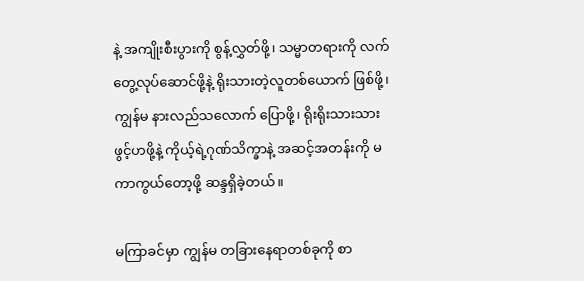နဲ့ အကျိုးစီးပွားကို စွန့်လွှတ်ဖို့၊ သမ္မာတရားကို လက်တွေ့လုပ်ဆောင်ဖို့နဲ့ ရိုးသားတဲ့လူတစ်ယောက် ဖြစ်ဖို့၊ ကျွန်မ နားလည်သလောက် ပြောဖို့၊ ရိုးရိုးသားသား ဖွင့်ဟဖို့နဲ့ ကိုယ့်ရဲ့ဂုဏ်သိက္ခာနဲ့ အဆင့်အတန်းကို မကာကွယ်တော့ဖို့ ဆန္ဒရှိခဲ့တယ်။

မကြာခင်မှာ ကျွန်မ တခြားနေရာတစ်ခုကို စာ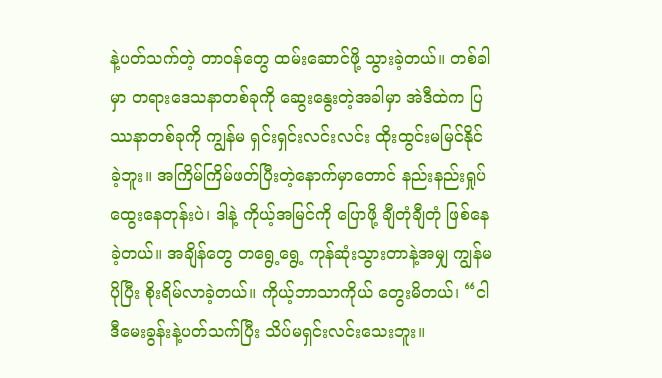နဲ့ပတ်သက်တဲ့ တာဝန်တွေ ထမ်းဆောင်ဖို့ သွားခဲ့တယ်။ တစ်ခါမှာ တရားဒေသနာတစ်ခုကို ဆွေးနွေးတဲ့အခါမှာ အဲဒီထဲက ပြဿနာတစ်ခုကို ကျွန်မ ရှင်းရှင်းလင်းလင်း ထိုးထွင်းမမြင်နိုင်ခဲ့ဘူး။ အကြိမ်ကြိမ်ဖတ်ပြီးတဲ့နောက်မှာတောင် နည်းနည်းရှုပ်ထွေးနေတုန်းပဲ၊ ဒါနဲ့ ကိုယ့်အမြင်ကို ပြောဖို့ ချီတုံချီတုံ ဖြစ်နေခဲ့တယ်။ အချိန်တွေ တရွေ့ရွေ့ ကုန်ဆုံးသွားတာနဲ့အမျှ ကျွန်မ ပိုပြီး စိုးရိမ်လာခဲ့တယ်။ ကိုယ့်ဘာသာကိုယ် တွေးမိတယ်၊ “ငါ ဒီမေးခွန်းနဲ့ပတ်သက်ပြီး သိပ်မရှင်းလင်းသေးဘူး။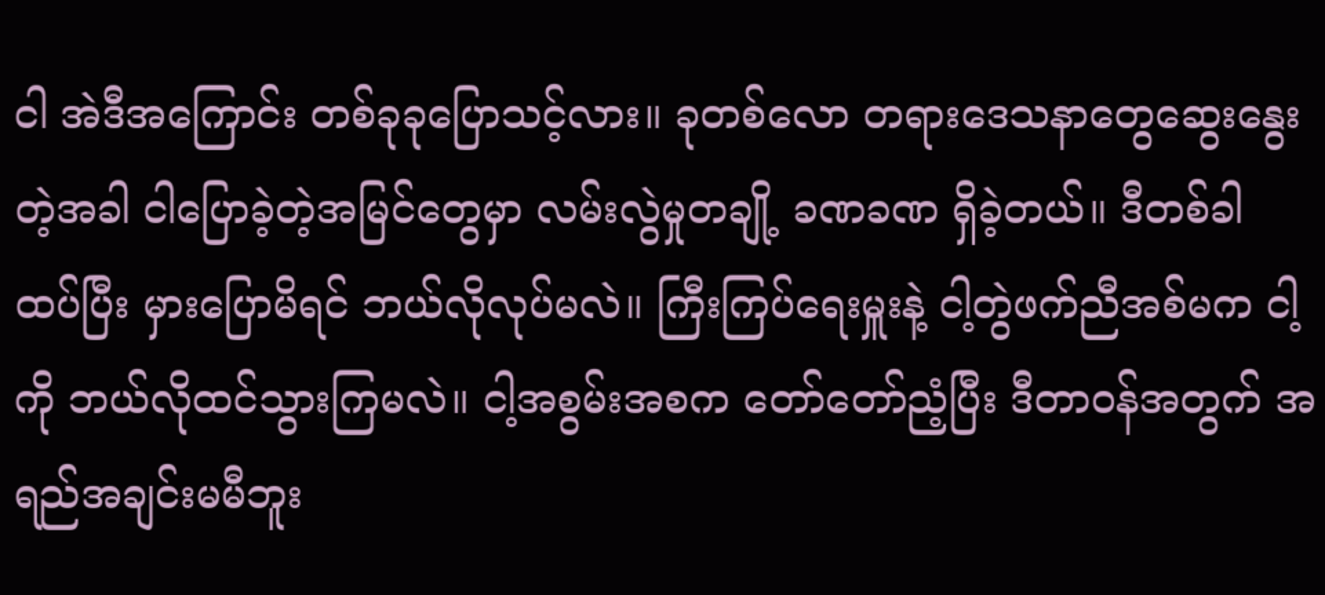ငါ အဲဒီအကြောင်း တစ်ခုခုပြောသင့်လား။ ခုတစ်လော တရားဒေသနာတွေဆွေးနွေးတဲ့အခါ ငါပြောခဲ့တဲ့အမြင်တွေမှာ လမ်းလွဲမှုတချို့ ခဏခဏ ရှိခဲ့တယ်။ ဒီတစ်ခါ ထပ်ပြီး မှားပြောမိရင် ဘယ်လိုလုပ်မလဲ။ ကြီးကြပ်ရေးမှူးနဲ့ ငါ့တွဲဖက်ညီအစ်မက ငါ့ကို ဘယ်လိုထင်သွားကြမလဲ။ ငါ့အစွမ်းအစက တော်တော်ညံ့ပြီး ဒီတာဝန်အတွက် အရည်အချင်းမမီဘူး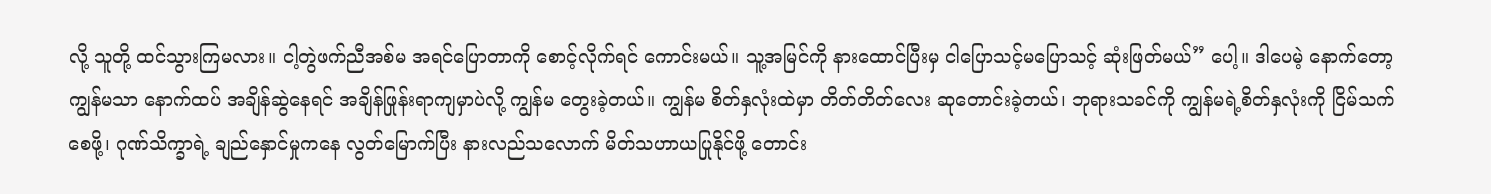လို့ သူတို့ ထင်သွားကြမလား။ ငါ့တွဲဖက်ညီအစ်မ အရင်ပြောတာကို စောင့်လိုက်ရင် ကောင်းမယ်။ သူ့အမြင်ကို နားထောင်ပြီးမှ ငါပြောသင့်မပြောသင့် ဆုံးဖြတ်မယ်” ပေါ့။ ဒါပေမဲ့ နောက်တော့ ကျွန်မသာ နောက်ထပ် အချိန်ဆွဲနေရင် အချိန်ဖြုန်းရာကျမှာပဲလို့ ကျွန်မ တွေးခဲ့တယ်။ ကျွန်မ စိတ်နှလုံးထဲမှာ တိတ်တိတ်လေး ဆုတောင်းခဲ့တယ်၊ ဘုရားသခင်ကို ကျွန်မရဲ့စိတ်နှလုံးကို ငြိမ်သက်စေဖို့၊ ဂုဏ်သိက္ခာရဲ့ ချည်နှောင်မှုကနေ လွတ်မြောက်ပြီး နားလည်သလောက် မိတ်သဟာယပြုနိုင်ဖို့ တောင်း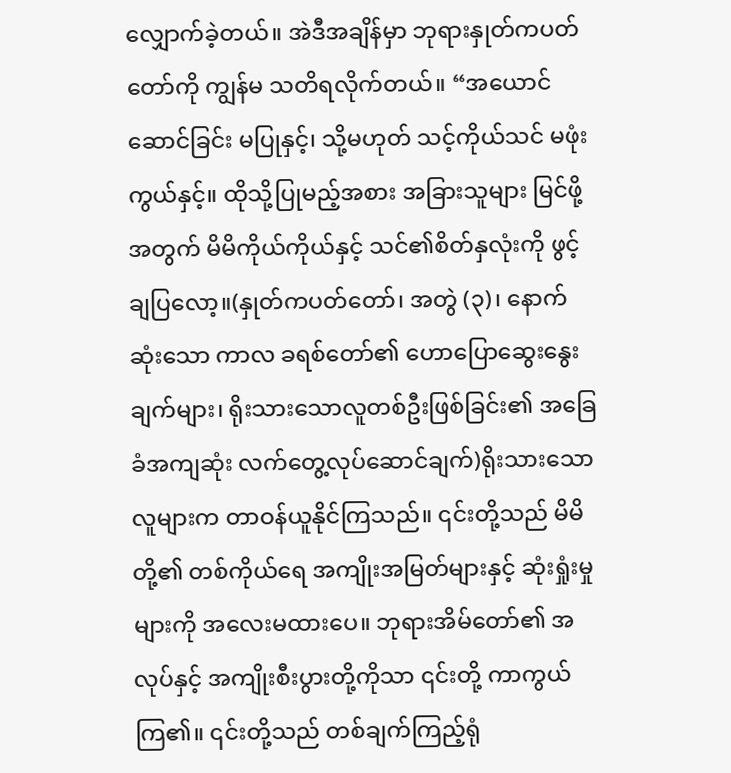လျှောက်ခဲ့တယ်။ အဲဒီအချိန်မှာ ဘုရားနှုတ်ကပတ်တော်ကို ကျွန်မ သတိရလိုက်တယ်။ “အယောင်ဆောင်ခြင်း မပြုနှင့်၊ သို့မဟုတ် သင့်ကိုယ်သင် မဖုံးကွယ်နှင့်။ ထိုသို့ပြုမည့်အစား အခြားသူများ မြင်ဖို့အတွက် မိမိကိုယ်ကိုယ်နှင့် သင်၏စိတ်နှလုံးကို ဖွင့်ချပြလော့။(နှုတ်ကပတ်တော်၊ အတွဲ (၃)၊ နောက်ဆုံးသော ကာလ ခရစ်တော်၏ ဟောပြောဆွေးနွေးချက်များ၊ ရိုးသားသောလူတစ်ဦးဖြစ်ခြင်း၏ အခြေခံအကျဆုံး လက်တွေ့လုပ်ဆောင်ချက်)ရိုးသားသောလူများက တာဝန်ယူနိုင်ကြသည်။ ၎င်းတို့သည် မိမိတို့၏ တစ်ကိုယ်ရေ အကျိုးအမြတ်များနှင့် ဆုံးရှုံးမှုများကို အလေးမထားပေ။ ဘုရားအိမ်တော်၏ အလုပ်နှင့် အကျိုးစီးပွားတို့ကိုသာ ၎င်းတို့ ကာကွယ်ကြ၏။ ၎င်းတို့သည် တစ်ချက်ကြည့်ရုံ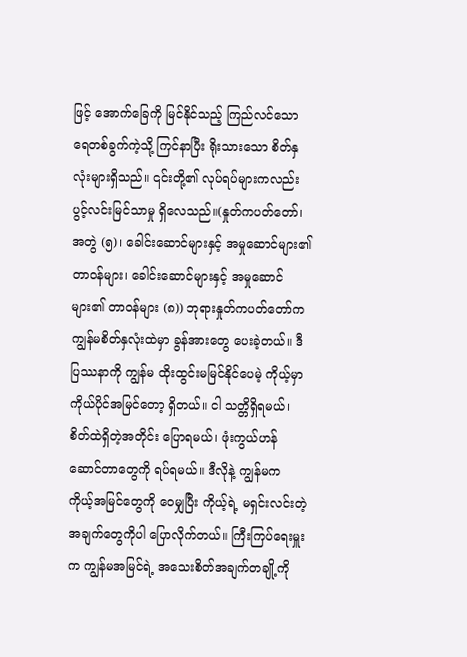ဖြင့် အောက်ခြေကို မြင်နိုင်သည့် ကြည်လင်သောရေတစ်ခွက်ကဲ့သို့ ကြင်နာပြီး ရိုးသားသော စိတ်နှလုံးများရှိသည်။ ၎င်းတို့၏ လုပ်ရပ်များကလည်း ပွင့်လင်းမြင်သာမှု ရှိလေသည်။(နှုတ်ကပတ်တော်၊ အတွဲ (၅)၊ ခေါင်းဆောင်များနှင့် အမှုဆောင်များ၏ တာဝန်များ၊ ခေါင်းဆောင်များနှင့် အမှုဆောင်များ၏ တာဝန်များ (၈)) ဘုရားနှုတ်ကပတ်တော်က ကျွန်မစိတ်နှလုံးထဲမှာ ခွန်အားတွေ ပေးခဲ့တယ်။ ဒီပြဿနာကို ကျွန်မ ထိုးထွင်းမမြင်နိုင်ပေမဲ့ ကိုယ့်မှာ ကိုယ်ပိုင်အမြင်တော့ ရှိတယ်။ ငါ သတ္တိရှိရမယ်၊ စိတ်ထဲရှိတဲ့အတိုင်း ပြောရမယ်၊ ဖုံးကွယ်ဟန်ဆောင်တာတွေကို ရပ်ရမယ်။ ဒီလိုနဲ့ ကျွန်မက ကိုယ့်အမြင်တွေကို ဝေမျှပြီး ကိုယ့်ရဲ့ မရှင်းလင်းတဲ့အချက်တွေကိုပါ ပြောလိုက်တယ်။ ကြီးကြပ်ရေးမှူးက ကျွန်မအမြင်ရဲ့ အသေးစိတ်အချက်တချို့ကို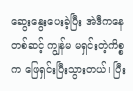ဆွေးနွေးပေးခဲ့ပြီး အဲဒီကနေတစ်ဆင့် ကျွန်မ မရှင်းတဲ့ကိစ္စက ဖြေရှင်းပြီးသွားတယ်၊ ပြီး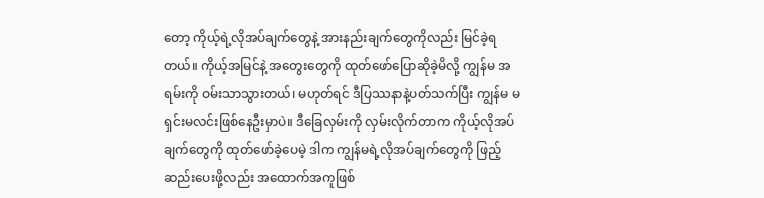တော့ ကိုယ့်ရဲ့လိုအပ်ချက်တွေနဲ့ အားနည်းချက်တွေကိုလည်း မြင်ခဲ့ရတယ်။ ကိုယ့်အမြင်နဲ့ အတွေးတွေကို ထုတ်ဖော်ပြောဆိုခဲ့မိလို့ ကျွန်မ အရမ်းကို ဝမ်းသာသွားတယ်၊ မဟုတ်ရင် ဒီပြဿနာနဲ့ပတ်သက်ပြီး ကျွန်မ မရှင်းမလင်းဖြစ်နေဦးမှာပဲ။ ဒီခြေလှမ်းကို လှမ်းလိုက်တာက ကိုယ့်လိုအပ်ချက်တွေကို ထုတ်ဖော်ခဲ့ပေမဲ့ ဒါက ကျွန်မရဲ့လိုအပ်ချက်တွေကို ဖြည့်ဆည်းပေးဖို့လည်း အထောက်အကူဖြစ်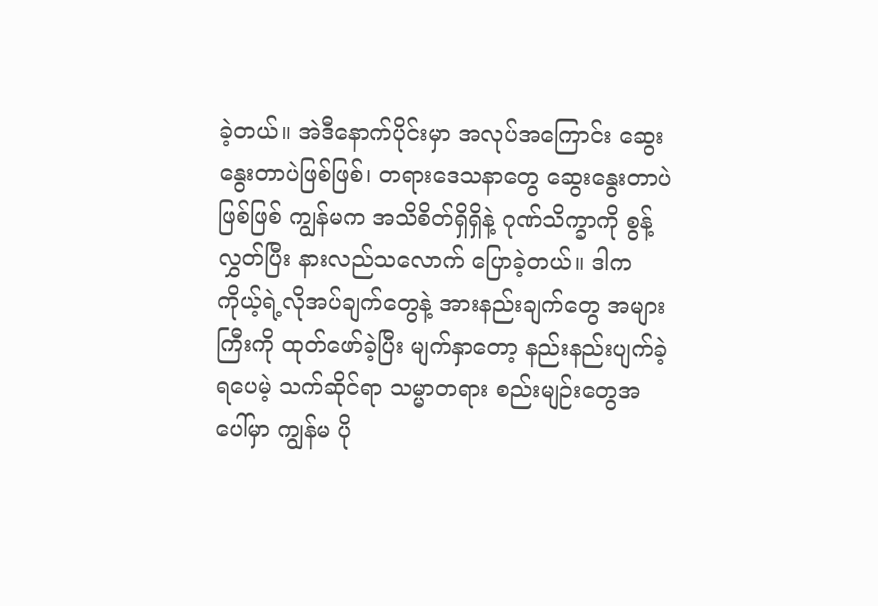ခဲ့တယ်။ အဲဒီနောက်ပိုင်းမှာ အလုပ်အကြောင်း ဆွေးနွေးတာပဲဖြစ်ဖြစ်၊ တရားဒေသနာတွေ ဆွေးနွေးတာပဲဖြစ်ဖြစ် ကျွန်မက အသိစိတ်ရှိရှိနဲ့ ဂုဏ်သိက္ခာကို စွန့်လွှတ်ပြီး နားလည်သလောက် ပြောခဲ့တယ်။ ဒါက ကိုယ့်ရဲ့လိုအပ်ချက်တွေနဲ့ အားနည်းချက်တွေ အများကြီးကို ထုတ်ဖော်ခဲ့ပြီး မျက်နှာတော့ နည်းနည်းပျက်ခဲ့ရပေမဲ့ သက်ဆိုင်ရာ သမ္မာတရား စည်းမျဉ်းတွေအပေါ်မှာ ကျွန်မ ပို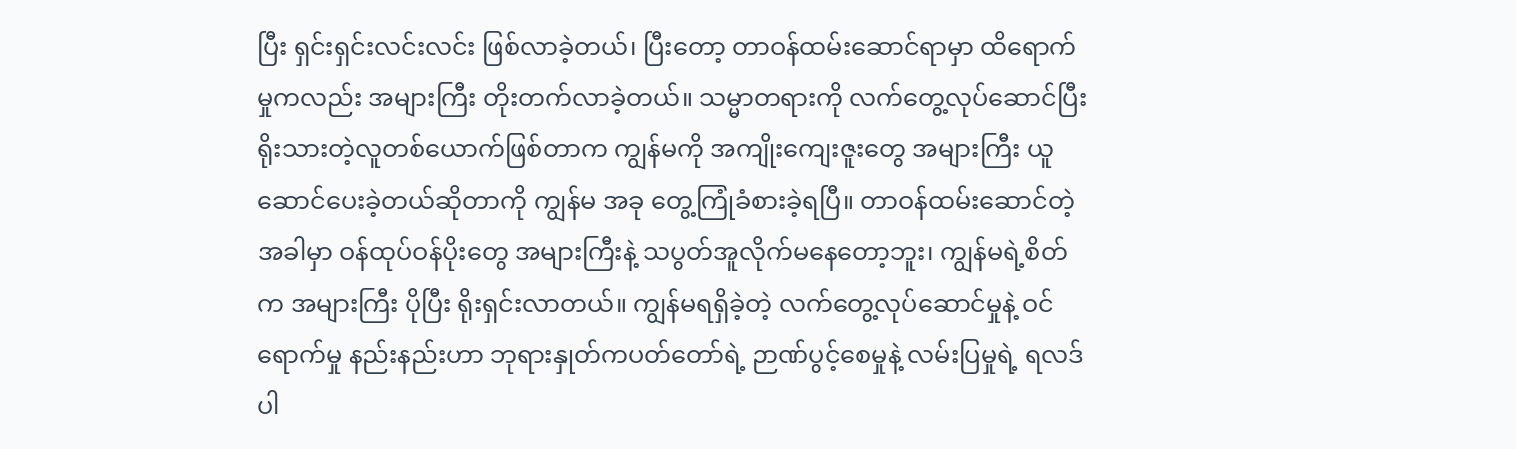ပြီး ရှင်းရှင်းလင်းလင်း ဖြစ်လာခဲ့တယ်၊ ပြီးတော့ တာဝန်ထမ်းဆောင်ရာမှာ ထိရောက်မှုကလည်း အများကြီး တိုးတက်လာခဲ့တယ်။ သမ္မာတရားကို လက်တွေ့လုပ်ဆောင်ပြီး ရိုးသားတဲ့လူတစ်ယောက်ဖြစ်တာက ကျွန်မကို အကျိုးကျေးဇူးတွေ အများကြီး ယူဆောင်ပေးခဲ့တယ်ဆိုတာကို ကျွန်မ အခု တွေ့ကြုံခံစားခဲ့ရပြီ။ တာဝန်ထမ်းဆောင်တဲ့အခါမှာ ဝန်ထုပ်ဝန်ပိုးတွေ အများကြီးနဲ့ သပွတ်အူလိုက်မနေတော့ဘူး၊ ကျွန်မရဲ့စိတ်က အများကြီး ပိုပြီး ရိုးရှင်းလာတယ်။ ကျွန်မရရှိခဲ့တဲ့ လက်တွေ့လုပ်ဆောင်မှုနဲ့ ဝင်ရောက်မှု နည်းနည်းဟာ ဘုရားနှုတ်ကပတ်တော်ရဲ့ ဉာဏ်ပွင့်စေမှုနဲ့ လမ်းပြမှုရဲ့ ရလဒ်ပါ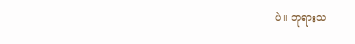ပဲ။ ဘုရားသ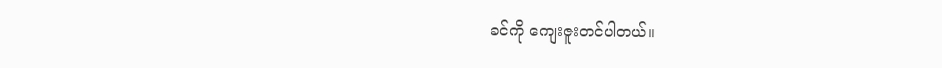ခင်ကို ကျေးဇူးတင်ပါတယ်။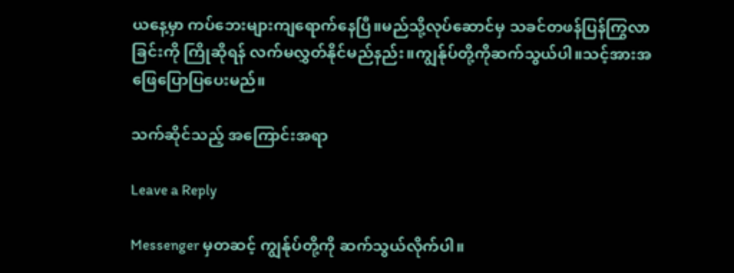ယနေ့မှာ ကပ်ဘေးများကျရောက်နေပြီ။မည်သို့လုပ်ဆောင်မှ သခင်တဖန်ပြန်ကြွလာခြင်းကို ကြိုဆိုရန် လက်မလွှတ်နိုင်မည်နည်း။ကျွန်ုပ်တို့ကိုဆက်သွယ်ပါ။သင့်အားအဖြေပြောပြပေးမည်။

သက်ဆိုင်သည့် အကြောင်းအရာ

Leave a Reply

Messenger မှတဆင့် ကျွန်ုပ်တို့ကို ဆက်သွယ်လိုက်ပါ။